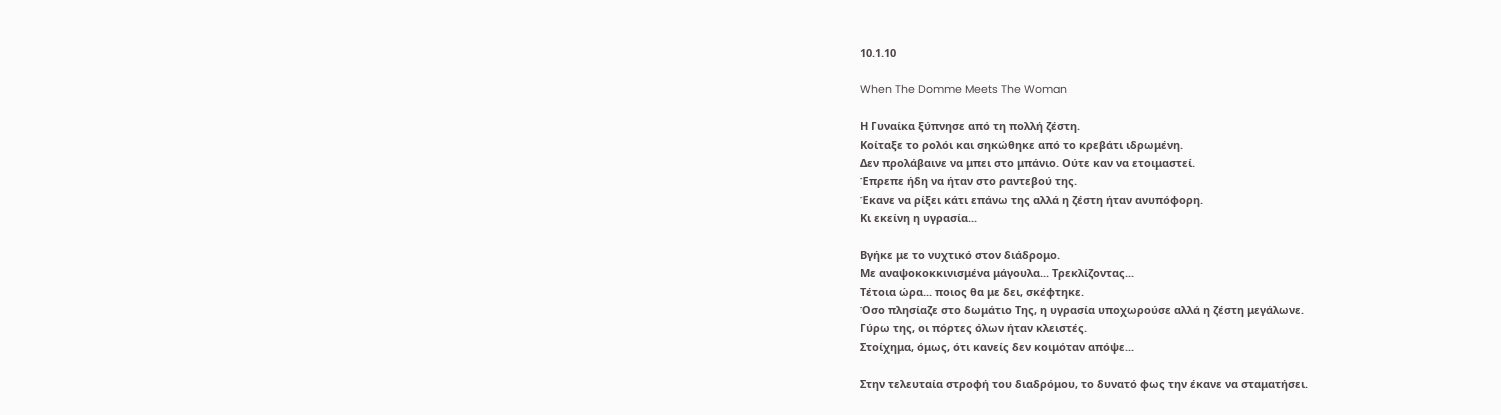10.1.10

When The Domme Meets The Woman

Η Γυναίκα ξύπνησε από τη πολλή ζέστη.
Κοίταξε το ρολόι και σηκώθηκε από το κρεβάτι ιδρωμένη.
Δεν προλάβαινε να μπει στο μπάνιο. Ούτε καν να ετοιμαστεί.
Έπρεπε ήδη να ήταν στο ραντεβού της.
Έκανε να ρίξει κάτι επάνω της αλλά η ζέστη ήταν ανυπόφορη.
Κι εκείνη η υγρασία...

Βγήκε με το νυχτικό στον διάδρομο.
Με αναψοκοκκινισμένα μάγουλα... Τρεκλίζοντας...
Τέτοια ώρα... ποιος θα με δει, σκέφτηκε.
Όσο πλησίαζε στο δωμάτιο Της, η υγρασία υποχωρούσε αλλά η ζέστη μεγάλωνε.
Γύρω της, οι πόρτες όλων ήταν κλειστές.
Στοίχημα, όμως, ότι κανείς δεν κοιμόταν απόψε...

Στην τελευταία στροφή του διαδρόμου, το δυνατό φως την έκανε να σταματήσει.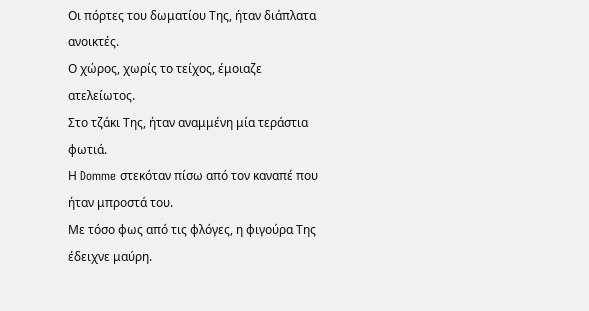Οι πόρτες του δωματίου Της, ήταν διάπλατα ανοικτές.
Ο χώρος, χωρίς το τείχος, έμοιαζε ατελείωτος.
Στο τζάκι Της, ήταν αναμμένη μία τεράστια φωτιά.
Η Domme στεκόταν πίσω από τον καναπέ που ήταν μπροστά του.
Με τόσο φως από τις φλόγες, η φιγούρα Της έδειχνε μαύρη.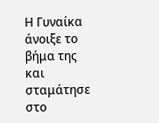Η Γυναίκα άνοιξε το βήμα της και σταμάτησε στο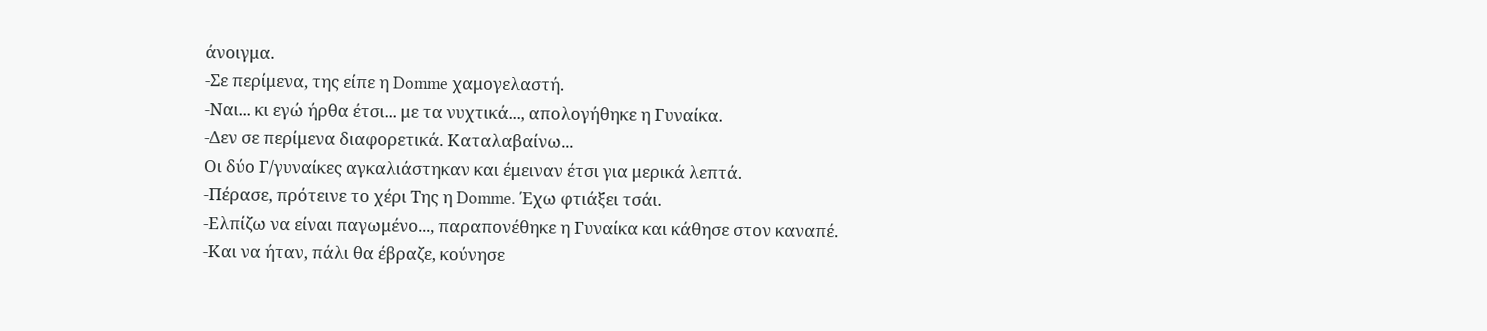άνοιγμα.
-Σε περίμενα, της είπε η Domme χαμογελαστή.
-Ναι... κι εγώ ήρθα έτσι... με τα νυχτικά..., απολογήθηκε η Γυναίκα.
-Δεν σε περίμενα διαφορετικά. Καταλαβαίνω...
Οι δύο Γ/γυναίκες αγκαλιάστηκαν και έμειναν έτσι για μερικά λεπτά.
-Πέρασε, πρότεινε το χέρι Της η Domme. Έχω φτιάξει τσάι.
-Ελπίζω να είναι παγωμένο..., παραπονέθηκε η Γυναίκα και κάθησε στον καναπέ.
-Και να ήταν, πάλι θα έβραζε, κούνησε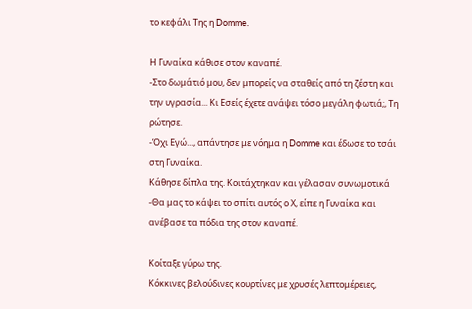το κεφάλι Της η Domme.

Η Γυναίκα κάθισε στον καναπέ.
-Στο δωμάτιό μου, δεν μπορείς να σταθείς από τη ζέστη και την υγρασία... Κι Εσείς έχετε ανάψει τόσο μεγάλη φωτιά;, Τη ρώτησε.
-Όχι Εγώ..., απάντησε με νόημα η Domme και έδωσε το τσάι στη Γυναίκα.
Κάθησε δίπλα της. Κοιτάχτηκαν και γέλασαν συνωμοτικά
-Θα μας το κάψει το σπίτι αυτός ο Χ, είπε η Γυναίκα και ανέβασε τα πόδια της στον καναπέ.

Κοίταξε γύρω της.
Κόκκινες βελούδινες κουρτίνες με χρυσές λεπτομέρειες,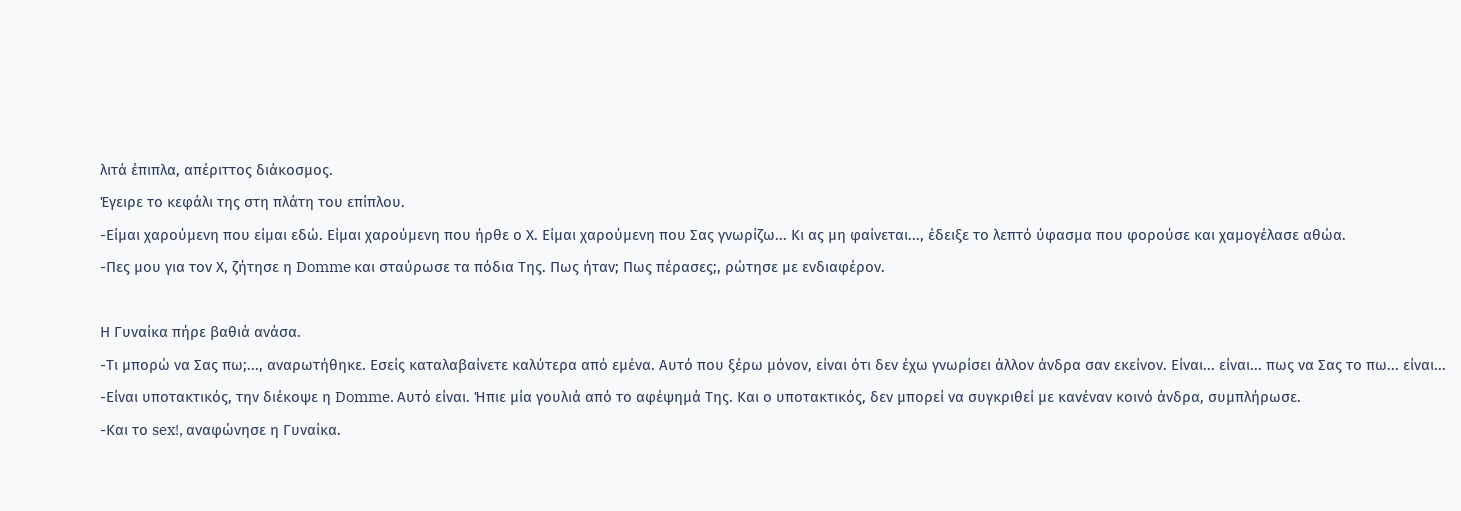λιτά έπιπλα, απέριττος διάκοσμος.
Έγειρε το κεφάλι της στη πλάτη του επίπλου.
-Είμαι χαρούμενη που είμαι εδώ. Είμαι χαρούμενη που ήρθε ο Χ. Είμαι χαρούμενη που Σας γνωρίζω... Κι ας μη φαίνεται..., έδειξε το λεπτό ύφασμα που φορούσε και χαμογέλασε αθώα.
-Πες μου για τον Χ, ζήτησε η Domme και σταύρωσε τα πόδια Της. Πως ήταν; Πως πέρασες;, ρώτησε με ενδιαφέρον.

Η Γυναίκα πήρε βαθιά ανάσα.
-Τι μπορώ να Σας πω;..., αναρωτήθηκε. Εσείς καταλαβαίνετε καλύτερα από εμένα. Αυτό που ξέρω μόνον, είναι ότι δεν έχω γνωρίσει άλλον άνδρα σαν εκείνον. Είναι... είναι... πως να Σας το πω... είναι...
-Είναι υποτακτικός, την διέκοψε η Domme. Αυτό είναι. Ήπιε μία γουλιά από το αφέψημά Της. Και ο υποτακτικός, δεν μπορεί να συγκριθεί με κανέναν κοινό άνδρα, συμπλήρωσε.
-Και το sex!, αναφώνησε η Γυναίκα.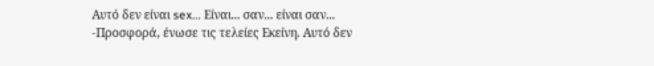Αυτό δεν είναι sex... Είναι... σαν... είναι σαν...
-Προσφορά, ένωσε τις τελείες Εκείνη. Αυτό δεν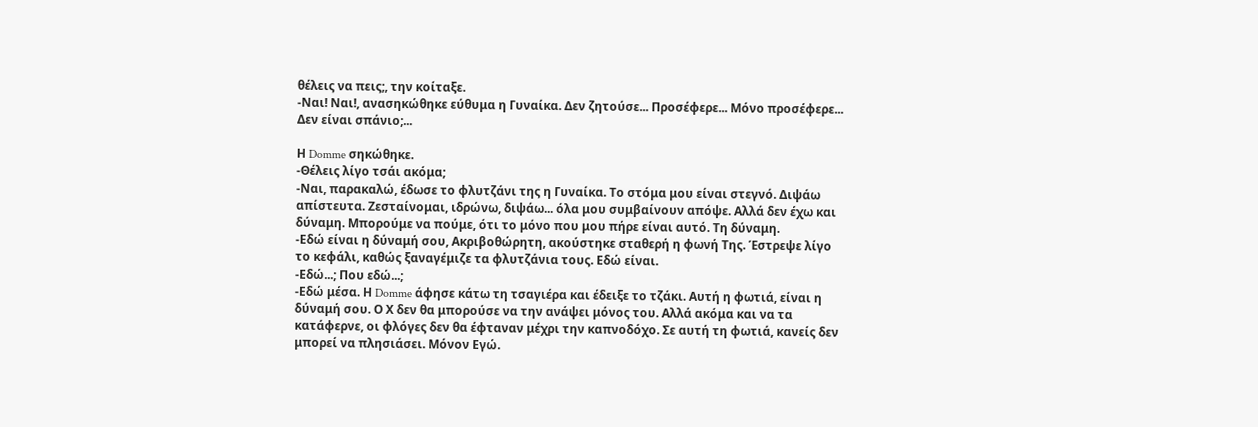θέλεις να πεις;, την κοίταξε.
-Ναι! Ναι!, ανασηκώθηκε εύθυμα η Γυναίκα. Δεν ζητούσε... Προσέφερε... Μόνο προσέφερε... Δεν είναι σπάνιο;...

Η Domme σηκώθηκε.
-Θέλεις λίγο τσάι ακόμα;
-Ναι, παρακαλώ, έδωσε το φλυτζάνι της η Γυναίκα. Το στόμα μου είναι στεγνό. Διψάω απίστευτα. Ζεσταίνομαι, ιδρώνω, διψάω... όλα μου συμβαίνουν απόψε. Αλλά δεν έχω και δύναμη. Μπορούμε να πούμε, ότι το μόνο που μου πήρε είναι αυτό. Τη δύναμη.
-Εδώ είναι η δύναμή σου, Ακριβοθώρητη, ακούστηκε σταθερή η φωνή Της. Έστρεψε λίγο το κεφάλι, καθώς ξαναγέμιζε τα φλυτζάνια τους. Εδώ είναι.
-Εδώ...; Που εδώ...;
-Εδώ μέσα. Η Domme άφησε κάτω τη τσαγιέρα και έδειξε το τζάκι. Αυτή η φωτιά, είναι η δύναμή σου. Ο Χ δεν θα μπορούσε να την ανάψει μόνος του. Αλλά ακόμα και να τα κατάφερνε, οι φλόγες δεν θα έφταναν μέχρι την καπνοδόχο. Σε αυτή τη φωτιά, κανείς δεν μπορεί να πλησιάσει. Μόνον Εγώ.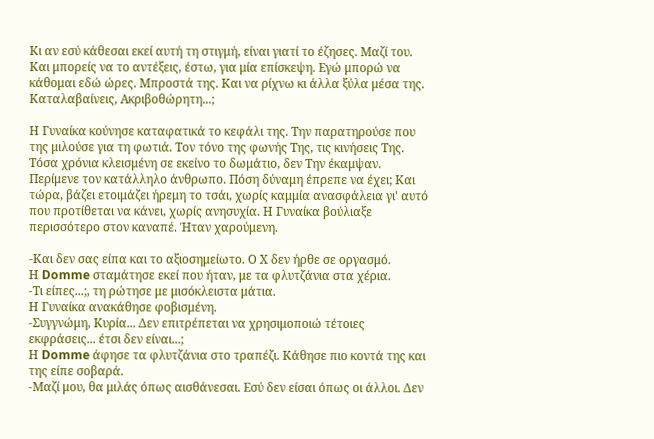Κι αν εσύ κάθεσαι εκεί αυτή τη στιγμή, είναι γιατί το έζησες. Μαζί του. Και μπορείς να το αντέξεις, έστω, για μία επίσκεψη. Εγώ μπορώ να κάθομαι εδώ ώρες. Μπροστά της. Και να ρίχνω κι άλλα ξύλα μέσα της. Καταλαβαίνεις, Ακριβοθώρητη...;

Η Γυναίκα κούνησε καταφατικά το κεφάλι της. Την παρατηρούσε που της μιλούσε για τη φωτιά. Τον τόνο της φωνής Της, τις κινήσεις Της. Τόσα χρόνια κλεισμένη σε εκείνο το δωμάτιο, δεν Την έκαμψαν. Περίμενε τον κατάλληλο άνθρωπο. Πόση δύναμη έπρεπε να έχει; Και τώρα, βάζει ετοιμάζει ήρεμη το τσάι, χωρίς καμμία ανασφάλεια γι' αυτό που προτίθεται να κάνει, χωρίς ανησυχία. Η Γυναίκα βούλιαξε περισσότερο στον καναπέ. Ήταν χαρούμενη.

-Και δεν σας είπα και το αξιοσημείωτο. Ο Χ δεν ήρθε σε οργασμό.
Η Domme σταμάτησε εκεί που ήταν, με τα φλυτζάνια στα χέρια.
-Τι είπες...;, τη ρώτησε με μισόκλειστα μάτια.
Η Γυναίκα ανακάθησε φοβισμένη.
-Συγγνώμη, Κυρία... Δεν επιτρέπεται να χρησιμοποιώ τέτοιες εκφράσεις... έτσι δεν είναι...;
Η Domme άφησε τα φλυτζάνια στο τραπέζι. Κάθησε πιο κοντά της και της είπε σοβαρά.
-Μαζί μου, θα μιλάς όπως αισθάνεσαι. Εσύ δεν είσαι όπως οι άλλοι. Δεν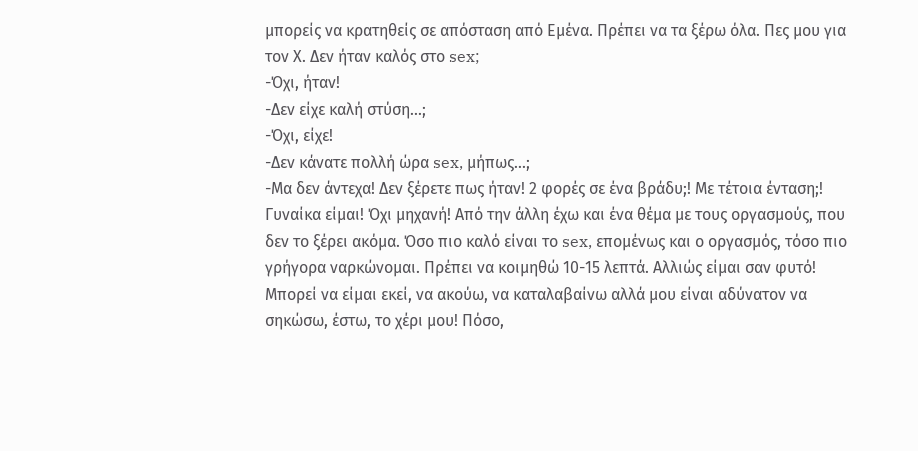μπορείς να κρατηθείς σε απόσταση από Εμένα. Πρέπει να τα ξέρω όλα. Πες μου για τον Χ. Δεν ήταν καλός στο sex;
-Όχι, ήταν!
-Δεν είχε καλή στύση...;
-Όχι, είχε!
-Δεν κάνατε πολλή ώρα sex, μήπως...;
-Μα δεν άντεχα! Δεν ξέρετε πως ήταν! 2 φορές σε ένα βράδυ;! Με τέτοια ένταση;! Γυναίκα είμαι! Όχι μηχανή! Από την άλλη έχω και ένα θέμα με τους οργασμούς, που δεν το ξέρει ακόμα. Όσο πιο καλό είναι το sex, επομένως και ο οργασμός, τόσο πιο γρήγορα ναρκώνομαι. Πρέπει να κοιμηθώ 10-15 λεπτά. Αλλιώς είμαι σαν φυτό! Μπορεί να είμαι εκεί, να ακούω, να καταλαβαίνω αλλά μου είναι αδύνατον να σηκώσω, έστω, το χέρι μου! Πόσο,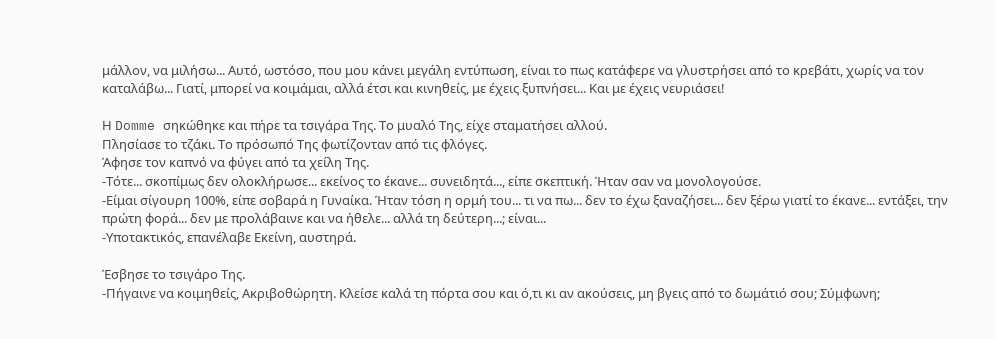μάλλον, να μιλήσω... Αυτό, ωστόσο, που μου κάνει μεγάλη εντύπωση, είναι το πως κατάφερε να γλυστρήσει από το κρεβάτι, χωρίς να τον καταλάβω... Γιατί, μπορεί να κοιμάμαι, αλλά έτσι και κινηθείς, με έχεις ξυπνήσει... Και με έχεις νευριάσει!

Η Domme σηκώθηκε και πήρε τα τσιγάρα Της. Το μυαλό Της, είχε σταματήσει αλλού.
Πλησίασε το τζάκι. Το πρόσωπό Της φωτίζονταν από τις φλόγες.
Άφησε τον καπνό να φύγει από τα χείλη Της.
-Τότε... σκοπίμως δεν ολοκλήρωσε... εκείνος το έκανε... συνειδητά..., είπε σκεπτική. Ήταν σαν να μονολογούσε.
-Είμαι σίγουρη 100%, είπε σοβαρά η Γυναίκα. Ήταν τόση η ορμή του... τι να πω... δεν το έχω ξαναζήσει... δεν ξέρω γιατί το έκανε... εντάξει, την πρώτη φορά... δεν με προλάβαινε και να ήθελε... αλλά τη δεύτερη...; είναι...
-Υποτακτικός, επανέλαβε Εκείνη, αυστηρά.

Έσβησε το τσιγάρο Της.
-Πήγαινε να κοιμηθείς, Ακριβοθώρητη. Κλείσε καλά τη πόρτα σου και ό,τι κι αν ακούσεις, μη βγεις από το δωμάτιό σου; Σύμφωνη;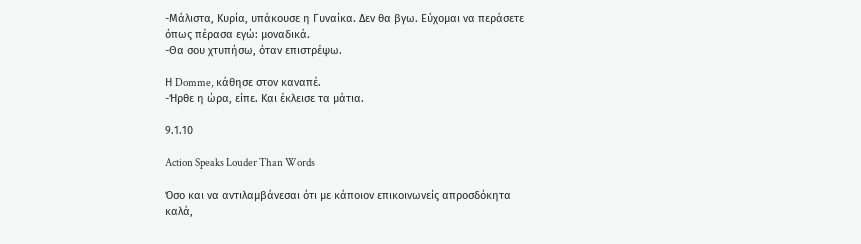-Μάλιστα, Κυρία, υπάκουσε η Γυναίκα. Δεν θα βγω. Εύχομαι να περάσετε όπως πέρασα εγώ: μοναδικά.
-Θα σου χτυπήσω, όταν επιστρέψω.

Η Domme, κάθησε στον καναπέ.
-Ήρθε η ώρα, είπε. Και έκλεισε τα μάτια.

9.1.10

Action Speaks Louder Than Words

Όσο και να αντιλαμβάνεσαι ότι με κάποιον επικοινωνείς απροσδόκητα καλά,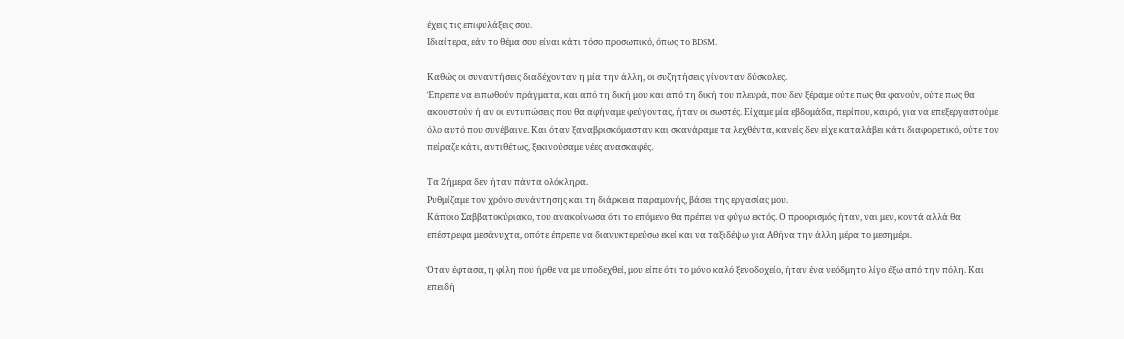έχεις τις επιφυλάξεις σου.
Ιδιαίτερα, εάν το θέμα σου είναι κάτι τόσο προσωπικό, όπως το BDSM.

Καθώς οι συναντήσεις διαδέχονταν η μία την άλλη, οι συζητήσεις γίνονταν δύσκολες.
Έπρεπε να ειπωθούν πράγματα, και από τη δική μου και από τη δική του πλευρά, που δεν ξέραμε ούτε πως θα φανούν, ούτε πως θα ακουστούν ή αν οι εντυπώσεις που θα αφήναμε φεύγοντας, ήταν οι σωστές. Είχαμε μία εβδομάδα, περίπου, καιρό, για να επεξεργαστούμε όλο αυτό που συνέβαινε. Και όταν ξαναβρισκόμασταν και σκανάραμε τα λεχθέντα, κανείς δεν είχε καταλάβει κάτι διαφορετικό, ούτε τον πείραζε κάτι, αντιθέτως, ξεκινούσαμε νέες ανασκαφές.

Τα 2ήμερα δεν ήταν πάντα ολόκληρα.
Ρυθμίζαμε τον χρόνο συνάντησης και τη διάρκεια παραμονής, βάσει της εργασίας μου.
Κάποιο Σαββατοκύριακο, του ανακοίνωσα ότι το επόμενο θα πρέπει να φύγω εκτός. Ο προορισμός ήταν, ναι μεν, κοντά αλλά θα επέστρεφα μεσάνυχτα, οπότε έπρεπε να διανυκτερεύσω εκεί και να ταξιδέψω για Αθήνα την άλλη μέρα το μεσημέρι.

Όταν έφτασα, η φίλη που ήρθε να με υποδεχθεί, μου είπε ότι το μόνο καλό ξενοδοχείο, ήταν ένα νεόδμητο λίγο έξω από την πόλη. Και επειδή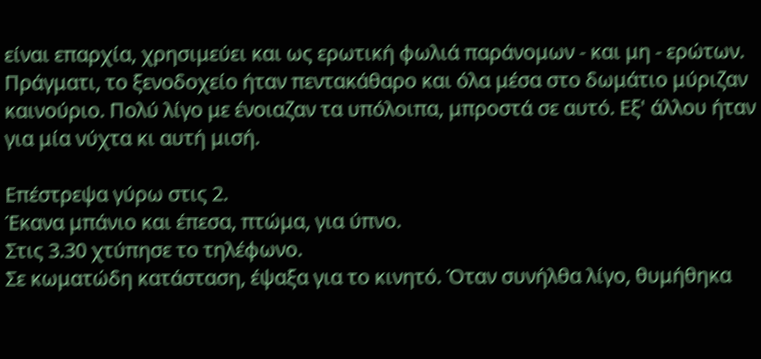είναι επαρχία, χρησιμεύει και ως ερωτική φωλιά παράνομων - και μη - ερώτων.
Πράγματι, το ξενοδοχείο ήταν πεντακάθαρο και όλα μέσα στο δωμάτιο μύριζαν καινούριο. Πολύ λίγο με ένοιαζαν τα υπόλοιπα, μπροστά σε αυτό. Εξ' άλλου ήταν για μία νύχτα κι αυτή μισή.

Επέστρεψα γύρω στις 2.
Έκανα μπάνιο και έπεσα, πτώμα, για ύπνο.
Στις 3.30 χτύπησε το τηλέφωνο.
Σε κωματώδη κατάσταση, έψαξα για το κινητό. Όταν συνήλθα λίγο, θυμήθηκα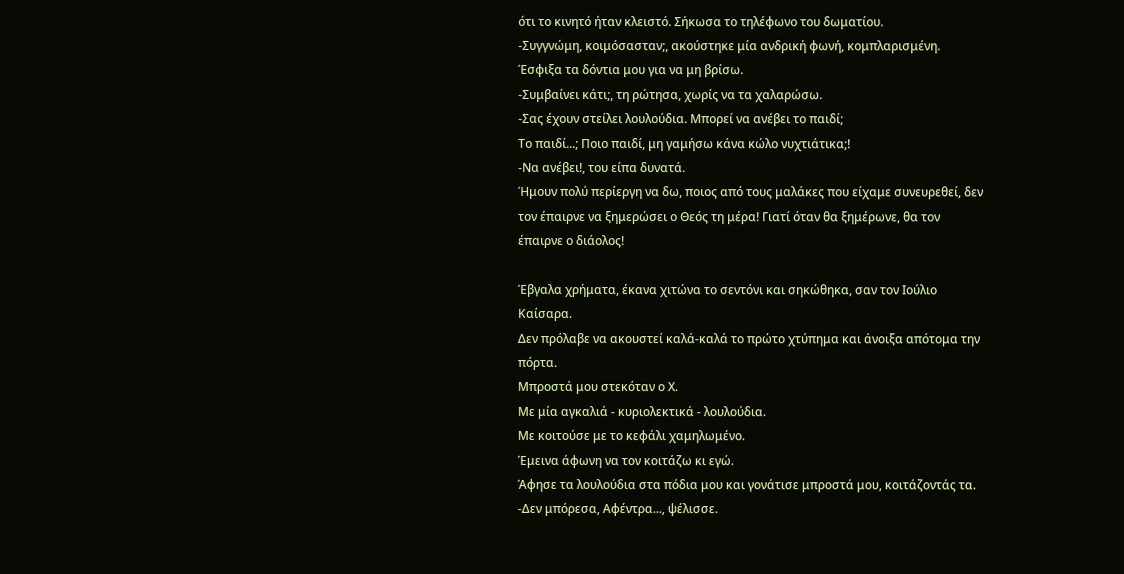ότι το κινητό ήταν κλειστό. Σήκωσα το τηλέφωνο του δωματίου.
-Συγγνώμη, κοιμόσασταν;, ακούστηκε μία ανδρική φωνή, κομπλαρισμένη.
Έσφιξα τα δόντια μου για να μη βρίσω.
-Συμβαίνει κάτι;, τη ρώτησα, χωρίς να τα χαλαρώσω.
-Σας έχουν στείλει λουλούδια. Μπορεί να ανέβει το παιδί;
Το παιδί...; Ποιο παιδί, μη γαμήσω κάνα κώλο νυχτιάτικα;!
-Να ανέβει!, του είπα δυνατά.
Ήμουν πολύ περίεργη να δω, ποιος από τους μαλάκες που είχαμε συνευρεθεί, δεν τον έπαιρνε να ξημερώσει ο Θεός τη μέρα! Γιατί όταν θα ξημέρωνε, θα τον έπαιρνε ο διάολος!

Έβγαλα χρήματα, έκανα χιτώνα το σεντόνι και σηκώθηκα, σαν τον Ιούλιο Καίσαρα.
Δεν πρόλαβε να ακουστεί καλά-καλά το πρώτο χτύπημα και άνοιξα απότομα την πόρτα.
Μπροστά μου στεκόταν ο Χ.
Με μία αγκαλιά - κυριολεκτικά - λουλούδια.
Με κοιτούσε με το κεφάλι χαμηλωμένο.
Έμεινα άφωνη να τον κοιτάζω κι εγώ.
Άφησε τα λουλούδια στα πόδια μου και γονάτισε μπροστά μου, κοιτάζοντάς τα.
-Δεν μπόρεσα, Αφέντρα..., ψέλισσε.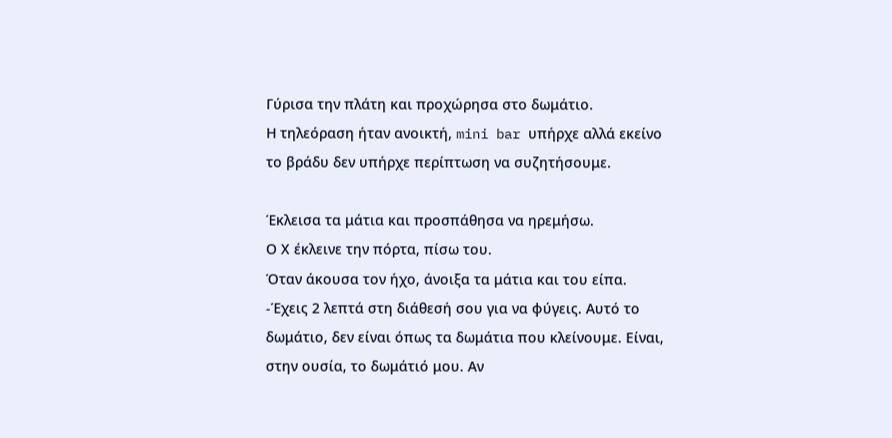Γύρισα την πλάτη και προχώρησα στο δωμάτιο.
Η τηλεόραση ήταν ανοικτή, mini bar υπήρχε αλλά εκείνο το βράδυ δεν υπήρχε περίπτωση να συζητήσουμε.

Έκλεισα τα μάτια και προσπάθησα να ηρεμήσω.
Ο Χ έκλεινε την πόρτα, πίσω του.
Όταν άκουσα τον ήχο, άνοιξα τα μάτια και του είπα.
-Έχεις 2 λεπτά στη διάθεσή σου για να φύγεις. Αυτό το δωμάτιο, δεν είναι όπως τα δωμάτια που κλείνουμε. Είναι, στην ουσία, το δωμάτιό μου. Αν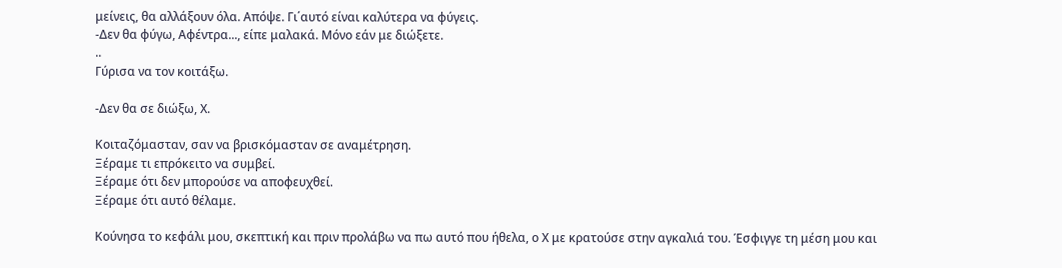μείνεις, θα αλλάξουν όλα. Απόψε. Γι΄αυτό είναι καλύτερα να φύγεις.
-Δεν θα φύγω, Αφέντρα..., είπε μαλακά. Μόνο εάν με διώξετε.
..
Γύρισα να τον κοιτάξω.

-Δεν θα σε διώξω, Χ.

Κοιταζόμασταν, σαν να βρισκόμασταν σε αναμέτρηση.
Ξέραμε τι επρόκειτο να συμβεί.
Ξέραμε ότι δεν μπορούσε να αποφευχθεί.
Ξέραμε ότι αυτό θέλαμε.

Κούνησα το κεφάλι μου, σκεπτική και πριν προλάβω να πω αυτό που ήθελα, ο Χ με κρατούσε στην αγκαλιά του. Έσφιγγε τη μέση μου και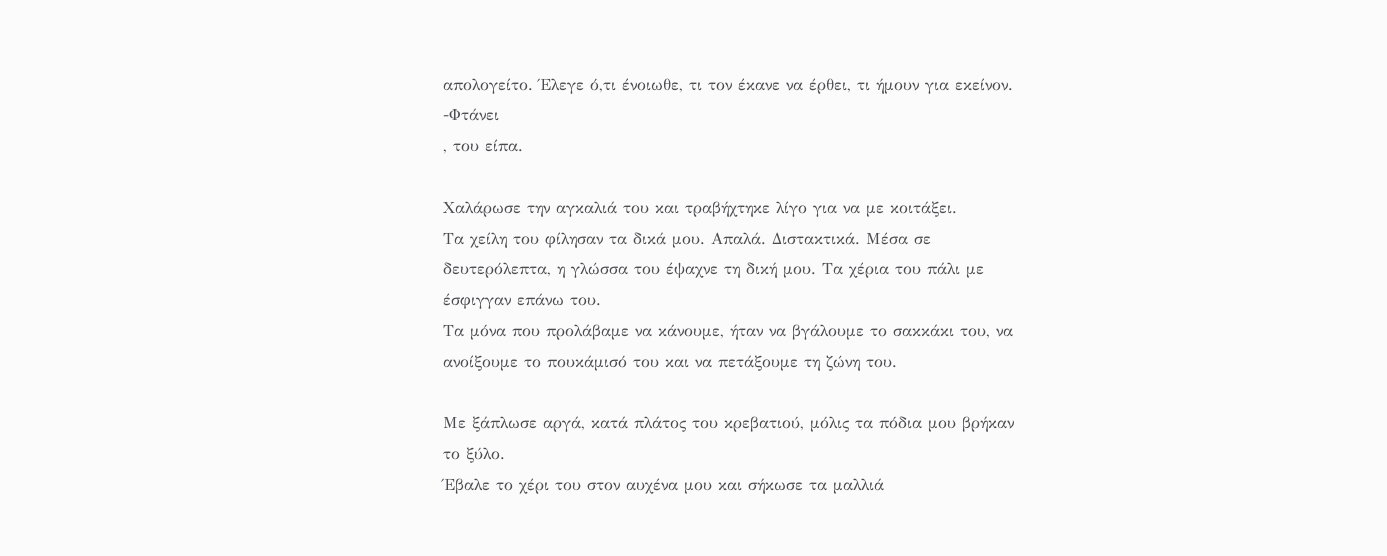απολογείτο. Έλεγε ό,τι ένοιωθε, τι τον έκανε να έρθει, τι ήμουν για εκείνον.
-Φτάνει
, του είπα.

Χαλάρωσε την αγκαλιά του και τραβήχτηκε λίγο για να με κοιτάξει.
Τα χείλη του φίλησαν τα δικά μου. Απαλά. Διστακτικά. Μέσα σε δευτερόλεπτα, η γλώσσα του έψαχνε τη δική μου. Τα χέρια του πάλι με έσφιγγαν επάνω του.
Τα μόνα που προλάβαμε να κάνουμε, ήταν να βγάλουμε το σακκάκι του, να ανοίξουμε το πουκάμισό του και να πετάξουμε τη ζώνη του.

Με ξάπλωσε αργά, κατά πλάτος του κρεβατιού, μόλις τα πόδια μου βρήκαν το ξύλο.
Έβαλε το χέρι του στον αυχένα μου και σήκωσε τα μαλλιά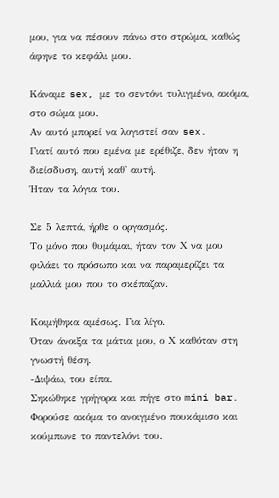μου, για να πέσουν πάνω στο στρώμα, καθώς άφηνε το κεφάλι μου.

Κάναμε sex, με το σεντόνι τυλιγμένο, ακόμα, στο σώμα μου.
Αν αυτό μπορεί να λογιστεί σαν sex.
Γιατί αυτό που εμένα με ερέθιζε, δεν ήταν η διείσδυση, αυτή καθ' αυτή.
Ήταν τα λόγια του.

Σε 5 λεπτά, ήρθε ο οργασμός.
Το μόνο που θυμάμαι, ήταν τον Χ να μου φιλάει το πρόσωπο και να παραμερίζει τα μαλλιά μου που το σκέπαζαν.

Κοιμήθηκα αμέσως. Για λίγο.
Όταν άνοιξα τα μάτια μου, ο Χ καθόταν στη γνωστή θέση.
-Διψάω, του είπα.
Σηκώθηκε γρήγορα και πήγε στο mini bar. Φορούσε ακόμα το ανοιγμένο πουκάμισο και κούμπωνε το παντελόνι του.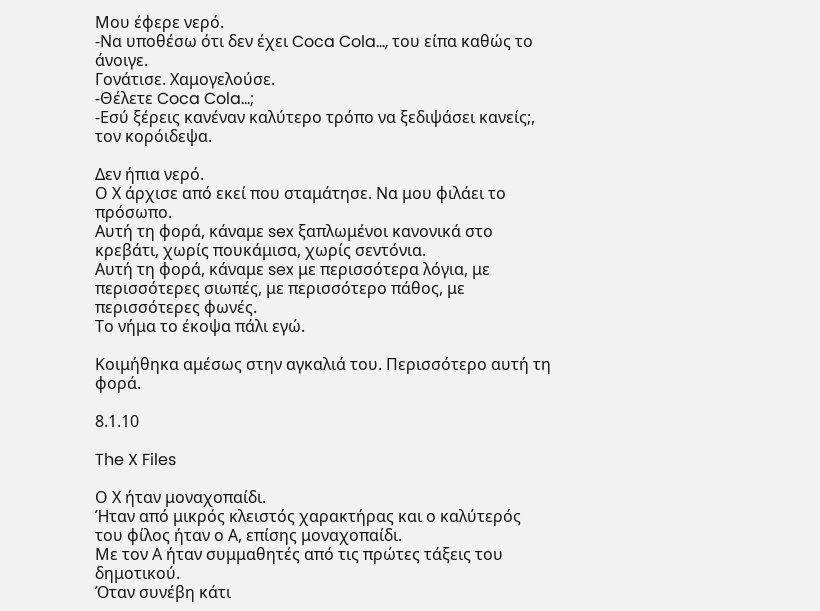Μου έφερε νερό.
-Να υποθέσω ότι δεν έχει Coca Cola..., του είπα καθώς το άνοιγε.
Γονάτισε. Χαμογελούσε.
-Θέλετε Coca Cola...;
-Εσύ ξέρεις κανέναν καλύτερο τρόπο να ξεδιψάσει κανείς;, τον κορόιδεψα.

Δεν ήπια νερό.
Ο Χ άρχισε από εκεί που σταμάτησε. Να μου φιλάει το πρόσωπο.
Αυτή τη φορά, κάναμε sex ξαπλωμένοι κανονικά στο κρεβάτι, χωρίς πουκάμισα, χωρίς σεντόνια.
Αυτή τη φορά, κάναμε sex με περισσότερα λόγια, με περισσότερες σιωπές, με περισσότερο πάθος, με περισσότερες φωνές.
Το νήμα το έκοψα πάλι εγώ.

Κοιμήθηκα αμέσως στην αγκαλιά του. Περισσότερο αυτή τη φορά.

8.1.10

The X Files

Ο Χ ήταν μοναχοπαίδι.
Ήταν από μικρός κλειστός χαρακτήρας και ο καλύτερός του φίλος ήταν ο Α, επίσης μοναχοπαίδι.
Με τον Α ήταν συμμαθητές από τις πρώτες τάξεις του δημοτικού.
Όταν συνέβη κάτι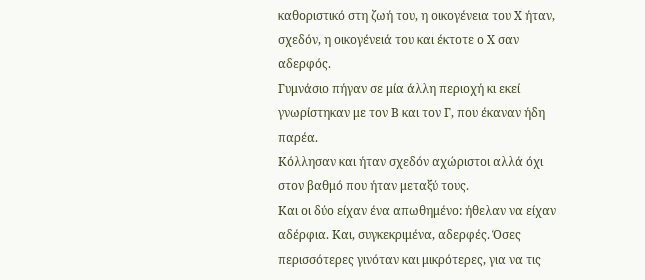καθοριστικό στη ζωή του, η οικογένεια του Χ ήταν, σχεδόν, η οικογένειά του και έκτοτε ο Χ σαν αδερφός.
Γυμνάσιο πήγαν σε μία άλλη περιοχή κι εκεί γνωρίστηκαν με τον Β και τον Γ, που έκαναν ήδη παρέα.
Κόλλησαν και ήταν σχεδόν αχώριστοι αλλά όχι στον βαθμό που ήταν μεταξύ τους.
Και οι δύο είχαν ένα απωθημένο: ήθελαν να είχαν αδέρφια. Και, συγκεκριμένα, αδερφές. Όσες περισσότερες γινόταν και μικρότερες, για να τις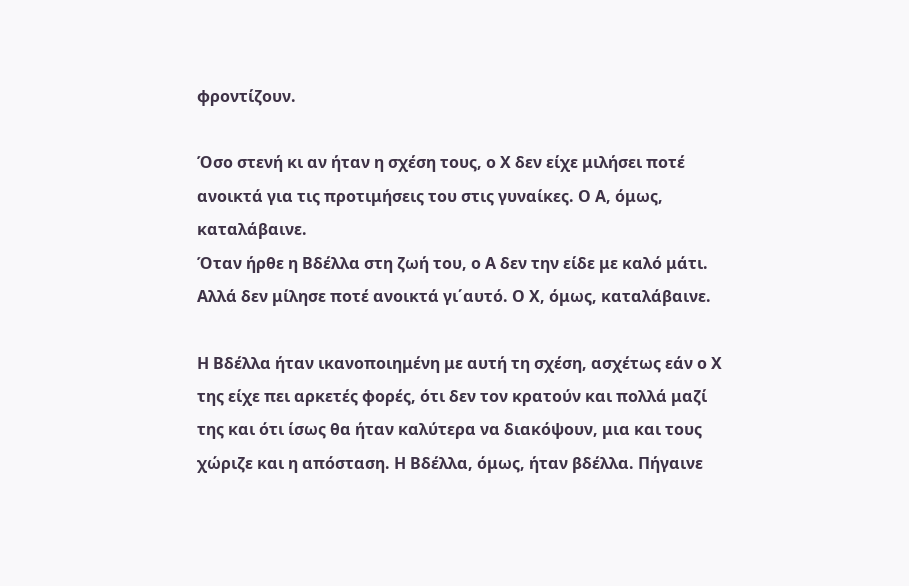φροντίζουν.

Όσο στενή κι αν ήταν η σχέση τους, ο Χ δεν είχε μιλήσει ποτέ ανοικτά για τις προτιμήσεις του στις γυναίκες. Ο Α, όμως, καταλάβαινε.
Όταν ήρθε η Βδέλλα στη ζωή του, ο Α δεν την είδε με καλό μάτι. Αλλά δεν μίλησε ποτέ ανοικτά γι΄αυτό. Ο Χ, όμως, καταλάβαινε.

Η Βδέλλα ήταν ικανοποιημένη με αυτή τη σχέση, ασχέτως εάν ο Χ της είχε πει αρκετές φορές, ότι δεν τον κρατούν και πολλά μαζί της και ότι ίσως θα ήταν καλύτερα να διακόψουν, μια και τους χώριζε και η απόσταση. Η Βδέλλα, όμως, ήταν βδέλλα. Πήγαινε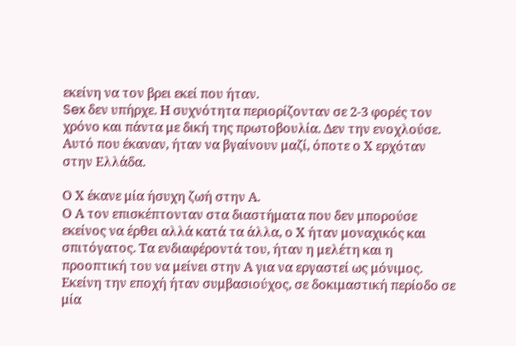εκείνη να τον βρει εκεί που ήταν.
Sex δεν υπήρχε. Η συχνότητα περιορίζονταν σε 2-3 φορές τον χρόνο και πάντα με δική της πρωτοβουλία. Δεν την ενοχλούσε.
Αυτό που έκαναν, ήταν να βγαίνουν μαζί, όποτε ο Χ ερχόταν στην Ελλάδα.

Ο Χ έκανε μία ήσυχη ζωή στην Α.
Ο Α τον επισκέπτονταν στα διαστήματα που δεν μπορούσε εκείνος να έρθει αλλά κατά τα άλλα, ο Χ ήταν μοναχικός και σπιτόγατος. Τα ενδιαφέροντά του, ήταν η μελέτη και η προοπτική του να μείνει στην Α για να εργαστεί ως μόνιμος. Εκείνη την εποχή ήταν συμβασιούχος, σε δοκιμαστική περίοδο σε μία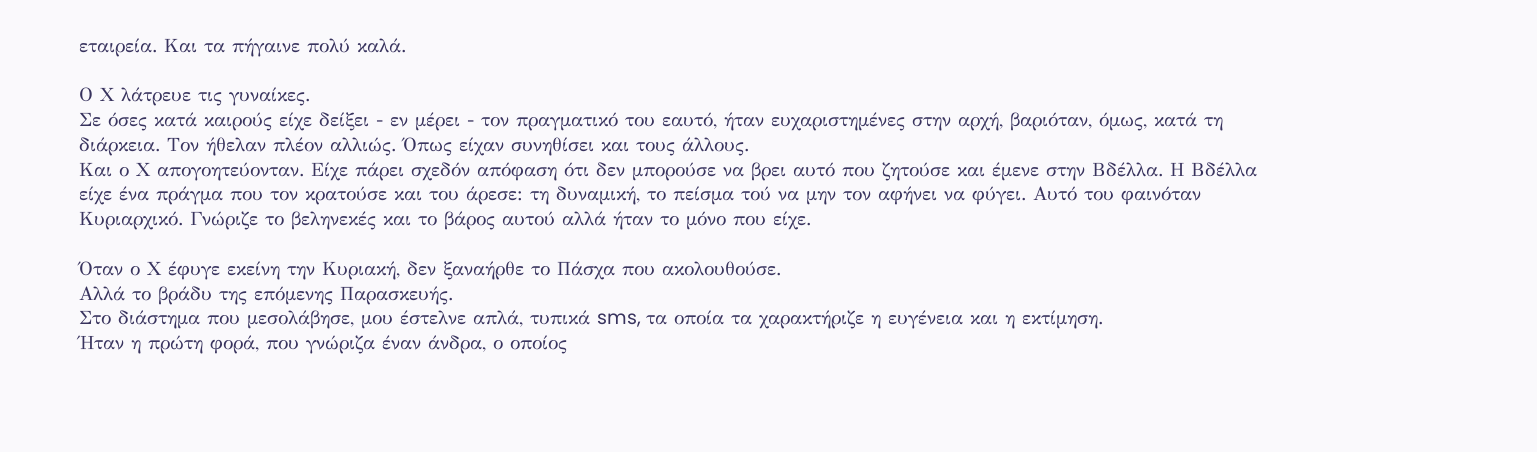εταιρεία. Και τα πήγαινε πολύ καλά.

Ο Χ λάτρευε τις γυναίκες.
Σε όσες κατά καιρούς είχε δείξει - εν μέρει - τον πραγματικό του εαυτό, ήταν ευχαριστημένες στην αρχή, βαριόταν, όμως, κατά τη διάρκεια. Τον ήθελαν πλέον αλλιώς. Όπως είχαν συνηθίσει και τους άλλους.
Και ο Χ απογοητεύονταν. Είχε πάρει σχεδόν απόφαση ότι δεν μπορούσε να βρει αυτό που ζητούσε και έμενε στην Βδέλλα. Η Βδέλλα είχε ένα πράγμα που τον κρατούσε και του άρεσε: τη δυναμική, το πείσμα τού να μην τον αφήνει να φύγει. Αυτό του φαινόταν Κυριαρχικό. Γνώριζε το βεληνεκές και το βάρος αυτού αλλά ήταν το μόνο που είχε.

Όταν ο Χ έφυγε εκείνη την Κυριακή, δεν ξαναήρθε το Πάσχα που ακολουθούσε.
Αλλά το βράδυ της επόμενης Παρασκευής.
Στο διάστημα που μεσολάβησε, μου έστελνε απλά, τυπικά sms, τα οποία τα χαρακτήριζε η ευγένεια και η εκτίμηση.
Ήταν η πρώτη φορά, που γνώριζα έναν άνδρα, ο οποίος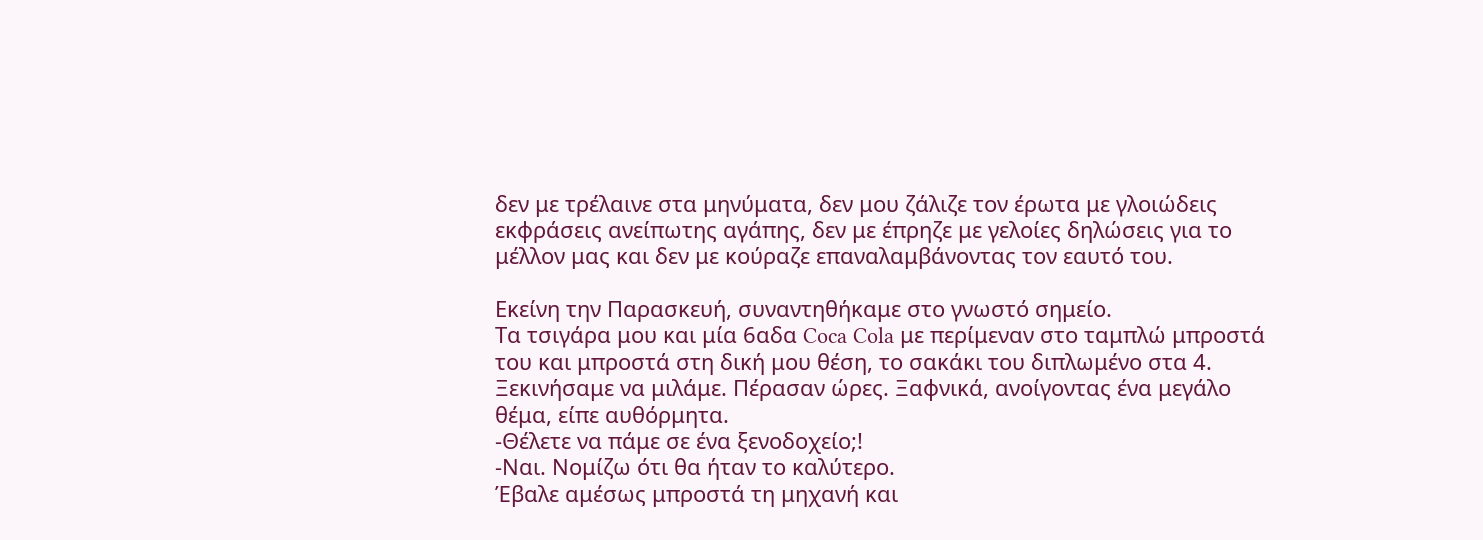δεν με τρέλαινε στα μηνύματα, δεν μου ζάλιζε τον έρωτα με γλοιώδεις εκφράσεις ανείπωτης αγάπης, δεν με έπρηζε με γελοίες δηλώσεις για το μέλλον μας και δεν με κούραζε επαναλαμβάνοντας τον εαυτό του.

Εκείνη την Παρασκευή, συναντηθήκαμε στο γνωστό σημείο.
Τα τσιγάρα μου και μία 6αδα Coca Cola με περίμεναν στο ταμπλώ μπροστά του και μπροστά στη δική μου θέση, το σακάκι του διπλωμένο στα 4.
Ξεκινήσαμε να μιλάμε. Πέρασαν ώρες. Ξαφνικά, ανοίγοντας ένα μεγάλο θέμα, είπε αυθόρμητα.
-Θέλετε να πάμε σε ένα ξενοδοχείο;!
-Ναι. Νομίζω ότι θα ήταν το καλύτερο.
Έβαλε αμέσως μπροστά τη μηχανή και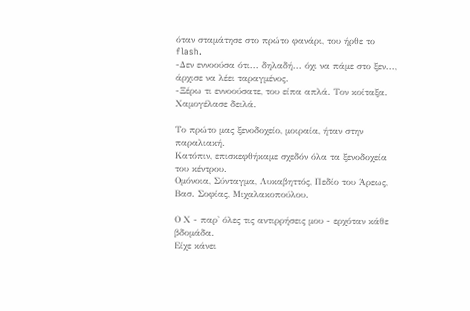όταν σταμάτησε στο πρώτο φανάρι, του ήρθε το flash.
-Δεν εννοούσα ότι... δηλαδή... όχι να πάμε στο ξεν..., άρχισε να λέει ταραγμένος.
-Ξέρω τι εννοούσατε, του είπα απλά. Τον κοίταξα. Χαμογέλασε δειλά.

Το πρώτο μας ξενοδοχείο, μοιραία, ήταν στην παραλιακή.
Κατόπιν, επισκεφθήκαμε σχεδόν όλα τα ξενοδοχεία του κέντρου.
Ομόνοια, Σύνταγμα, Λυκαβηττός, Πεδίο του Άρεως, Βασ. Σοφίας, Μιχαλακοπούλου.

Ο Χ - παρ' όλες τις αντιρρήσεις μου - ερχόταν κάθε βδομάδα.
Είχε κάνει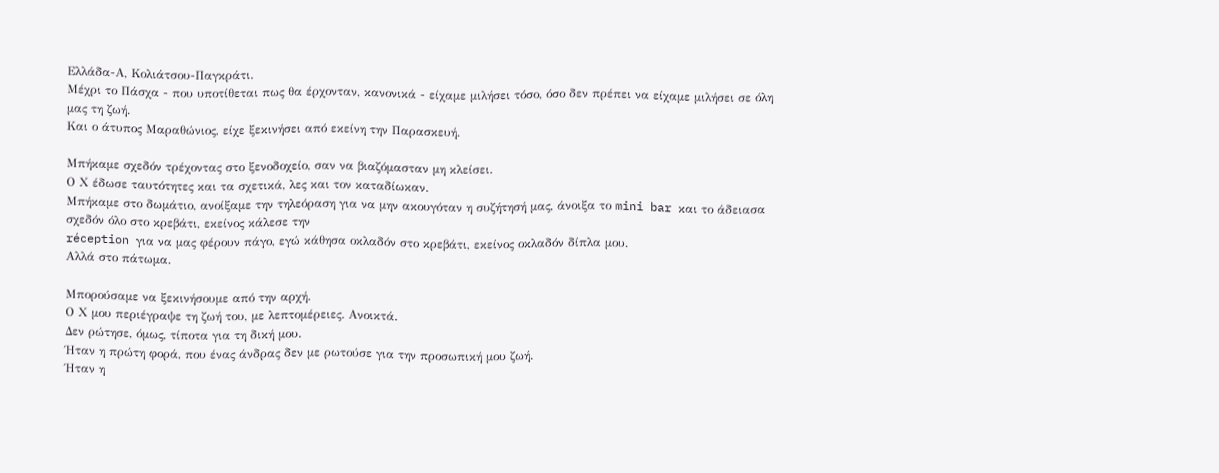Ελλάδα-Α, Κολιάτσου-Παγκράτι.
Μέχρι το Πάσχα - που υποτίθεται πως θα έρχονταν, κανονικά - είχαμε μιλήσει τόσο, όσο δεν πρέπει να είχαμε μιλήσει σε όλη μας τη ζωή.
Και ο άτυπος Μαραθώνιος, είχε ξεκινήσει από εκείνη την Παρασκευή.

Μπήκαμε σχεδόν τρέχοντας στο ξενοδοχείο, σαν να βιαζόμασταν μη κλείσει.
Ο Χ έδωσε ταυτότητες και τα σχετικά, λες και τον καταδίωκαν.
Μπήκαμε στο δωμάτιο, ανοίξαμε την τηλεόραση για να μην ακουγόταν η συζήτησή μας, άνοιξα το mini bar και το άδειασα σχεδόν όλο στο κρεβάτι, εκείνος κάλεσε την
réception για να μας φέρουν πάγο, εγώ κάθησα οκλαδόν στο κρεβάτι, εκείνος οκλαδόν δίπλα μου.
Αλλά στο πάτωμα.

Μπορούσαμε να ξεκινήσουμε από την αρχή.
Ο Χ μου περιέγραψε τη ζωή του, με λεπτομέρειες. Ανοικτά.
Δεν ρώτησε, όμως, τίποτα για τη δική μου.
Ήταν η πρώτη φορά, που ένας άνδρας δεν με ρωτούσε για την προσωπική μου ζωή.
Ήταν η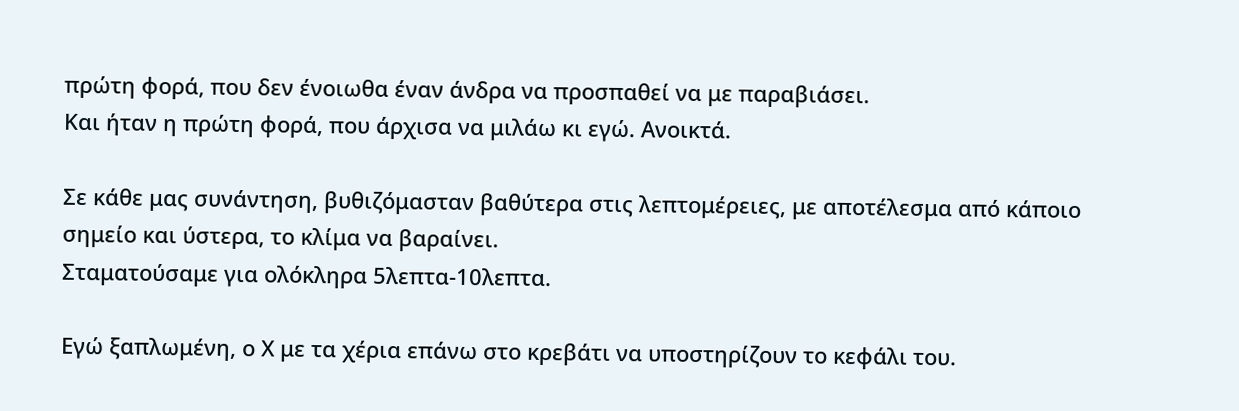πρώτη φορά, που δεν ένοιωθα έναν άνδρα να προσπαθεί να με παραβιάσει.
Και ήταν η πρώτη φορά, που άρχισα να μιλάω κι εγώ. Ανοικτά.

Σε κάθε μας συνάντηση, βυθιζόμασταν βαθύτερα στις λεπτομέρειες, με αποτέλεσμα από κάποιο σημείο και ύστερα, το κλίμα να βαραίνει.
Σταματούσαμε για ολόκληρα 5λεπτα-10λεπτα.

Εγώ ξαπλωμένη, ο Χ με τα χέρια επάνω στο κρεβάτι να υποστηρίζουν το κεφάλι του.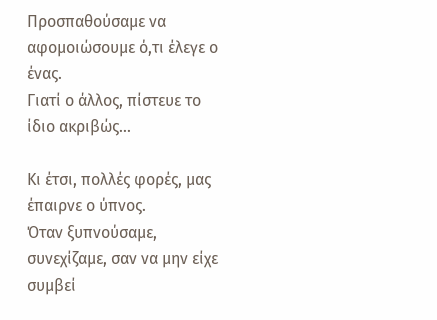Προσπαθούσαμε να αφομοιώσουμε ό,τι έλεγε ο ένας.
Γιατί ο άλλος, πίστευε το ίδιο ακριβώς...

Κι έτσι, πολλές φορές, μας έπαιρνε ο ύπνος.
Όταν ξυπνούσαμε, συνεχίζαμε, σαν να μην είχε συμβεί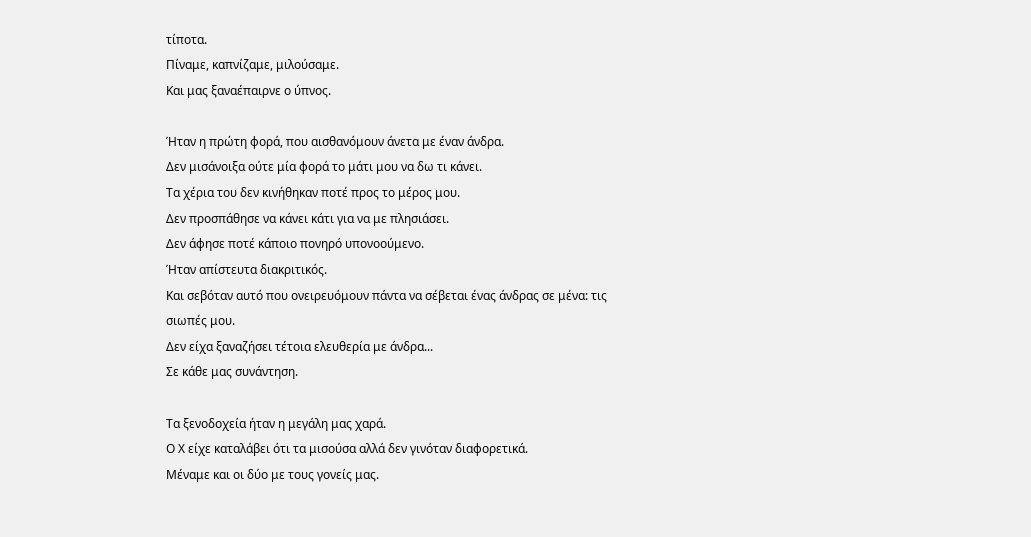τίποτα.
Πίναμε, καπνίζαμε, μιλούσαμε.
Και μας ξαναέπαιρνε ο ύπνος.

Ήταν η πρώτη φορά, που αισθανόμουν άνετα με έναν άνδρα.
Δεν μισάνοιξα ούτε μία φορά το μάτι μου να δω τι κάνει.
Τα χέρια του δεν κινήθηκαν ποτέ προς το μέρος μου.
Δεν προσπάθησε να κάνει κάτι για να με πλησιάσει.
Δεν άφησε ποτέ κάποιο πονηρό υπονοούμενο.
Ήταν απίστευτα διακριτικός.
Και σεβόταν αυτό που ονειρευόμουν πάντα να σέβεται ένας άνδρας σε μένα: τις σιωπές μου.
Δεν είχα ξαναζήσει τέτοια ελευθερία με άνδρα...
Σε κάθε μας συνάντηση.

Τα ξενοδοχεία ήταν η μεγάλη μας χαρά.
Ο Χ είχε καταλάβει ότι τα μισούσα αλλά δεν γινόταν διαφορετικά.
Μέναμε και οι δύο με τους γονείς μας.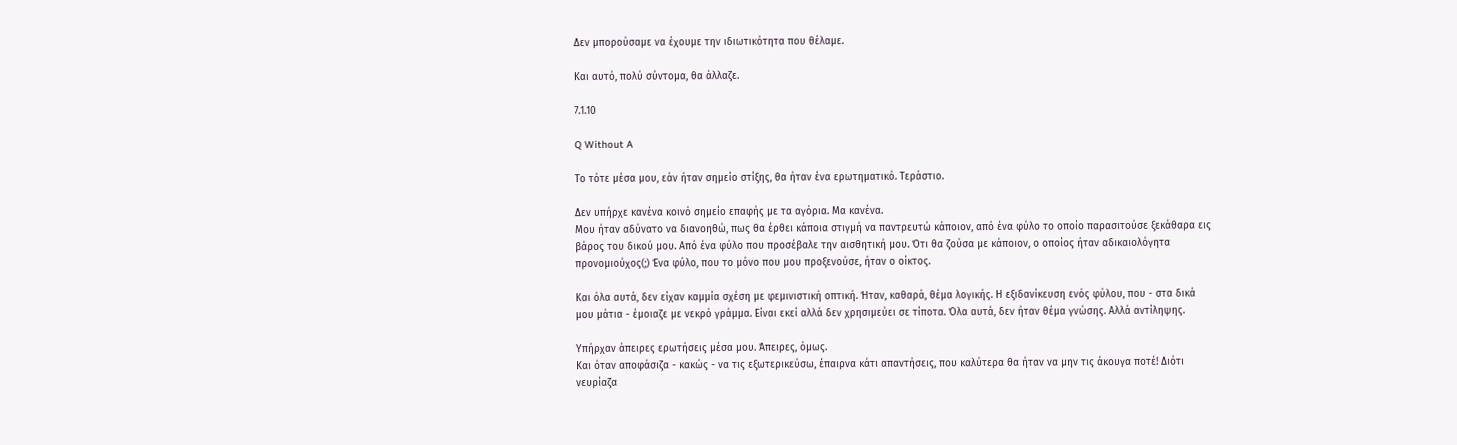Δεν μπορούσαμε να έχουμε την ιδιωτικότητα που θέλαμε.

Και αυτό, πολύ σύντομα, θα άλλαζε.

7.1.10

Q Without A

Το τότε μέσα μου, εάν ήταν σημείο στίξης, θα ήταν ένα ερωτηματικό. Τεράστιο.

Δεν υπήρχε κανένα κοινό σημείο επαφής με τα αγόρια. Μα κανένα.
Μου ήταν αδύνατο να διανοηθώ, πως θα έρθει κάποια στιγμή να παντρευτώ κάποιον, από ένα φύλο το οποίο παρασιτούσε ξεκάθαρα εις βάρος του δικού μου. Από ένα φύλο που προσέβαλε την αισθητική μου. Ότι θα ζούσα με κάποιον, ο οποίος ήταν αδικαιολόγητα προνομιούχος(;) Ένα φύλο, που το μόνο που μου προξενούσε, ήταν ο οίκτος.

Και όλα αυτά, δεν είχαν καμμία σχέση με φεμινιστική οπτική. Ήταν, καθαρά, θέμα λογικής. Η εξιδανίκευση ενός φύλου, που - στα δικά μου μάτια - έμοιαζε με νεκρό γράμμα. Είναι εκεί αλλά δεν χρησιμεύει σε τίποτα. Όλα αυτά, δεν ήταν θέμα γνώσης. Αλλά αντίληψης.

Υπήρχαν άπειρες ερωτήσεις μέσα μου. Άπειρες, όμως.
Και όταν αποφάσιζα - κακώς - να τις εξωτερικεύσω, έπαιρνα κάτι απαντήσεις, που καλύτερα θα ήταν να μην τις άκουγα ποτέ! Διότι νευρίαζα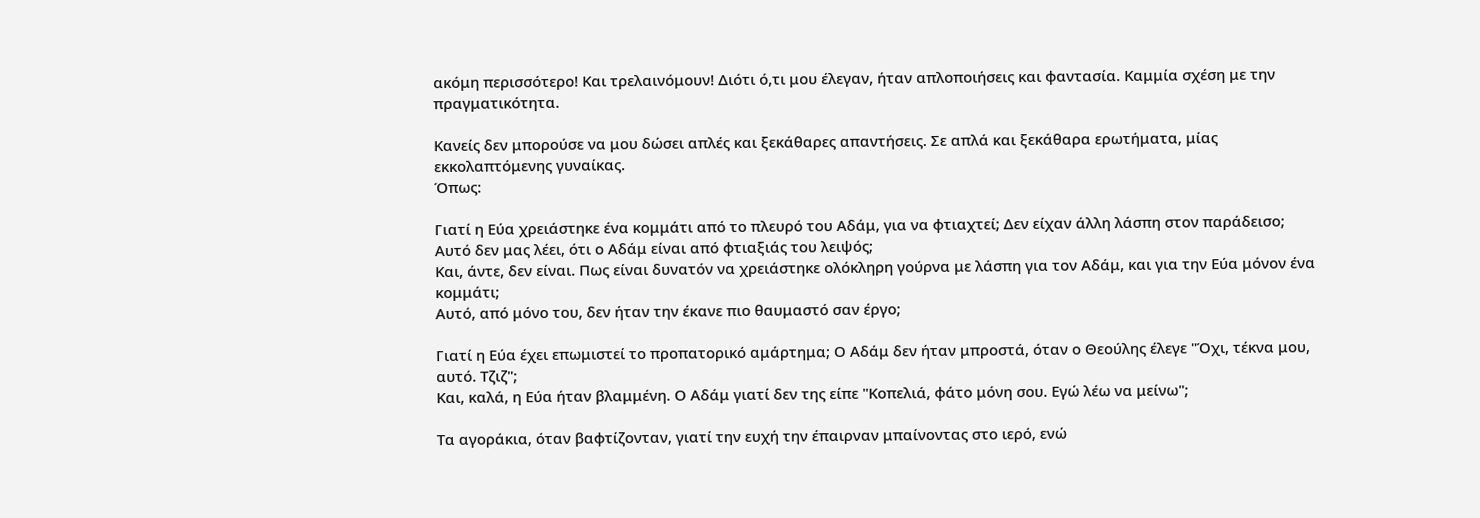ακόμη περισσότερο! Και τρελαινόμουν! Διότι ό,τι μου έλεγαν, ήταν απλοποιήσεις και φαντασία. Καμμία σχέση με την πραγματικότητα.

Κανείς δεν μπορούσε να μου δώσει απλές και ξεκάθαρες απαντήσεις. Σε απλά και ξεκάθαρα ερωτήματα, μίας εκκολαπτόμενης γυναίκας.
Όπως:

Γιατί η Εύα χρειάστηκε ένα κομμάτι από το πλευρό του Αδάμ, για να φτιαχτεί; Δεν είχαν άλλη λάσπη στον παράδεισο; Αυτό δεν μας λέει, ότι ο Αδάμ είναι από φτιαξιάς του λειψός;
Και, άντε, δεν είναι. Πως είναι δυνατόν να χρειάστηκε ολόκληρη γούρνα με λάσπη για τον Αδάμ, και για την Εύα μόνον ένα κομμάτι;
Αυτό, από μόνο του, δεν ήταν την έκανε πιο θαυμαστό σαν έργο;

Γιατί η Εύα έχει επωμιστεί το προπατορικό αμάρτημα; Ο Αδάμ δεν ήταν μπροστά, όταν ο Θεούλης έλεγε "Όχι, τέκνα μου, αυτό. Τζιζ";
Και, καλά, η Εύα ήταν βλαμμένη. Ο Αδάμ γιατί δεν της είπε "Κοπελιά, φάτο μόνη σου. Εγώ λέω να μείνω";

Τα αγοράκια, όταν βαφτίζονταν, γιατί την ευχή την έπαιρναν μπαίνοντας στο ιερό, ενώ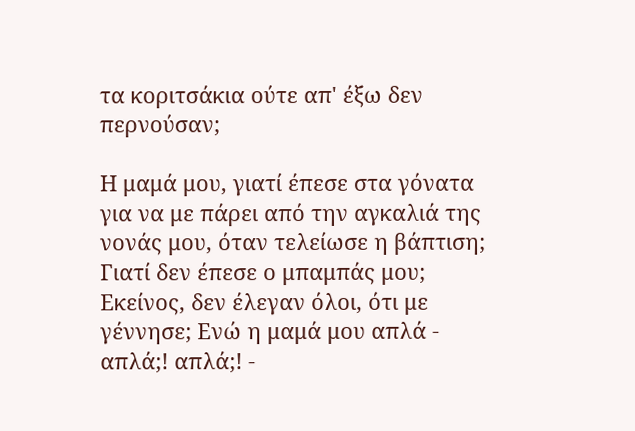τα κοριτσάκια ούτε απ' έξω δεν περνούσαν;

Η μαμά μου, γιατί έπεσε στα γόνατα για να με πάρει από την αγκαλιά της νονάς μου, όταν τελείωσε η βάπτιση; Γιατί δεν έπεσε ο μπαμπάς μου; Εκείνος, δεν έλεγαν όλοι, ότι με γέννησε; Ενώ η μαμά μου απλά - απλά;! απλά;! -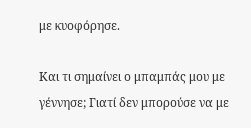με κυοφόρησε.

Και τι σημαίνει ο μπαμπάς μου με γέννησε; Γιατί δεν μπορούσε να με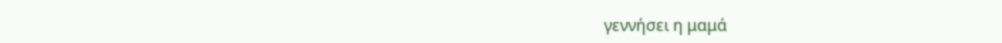γεννήσει η μαμά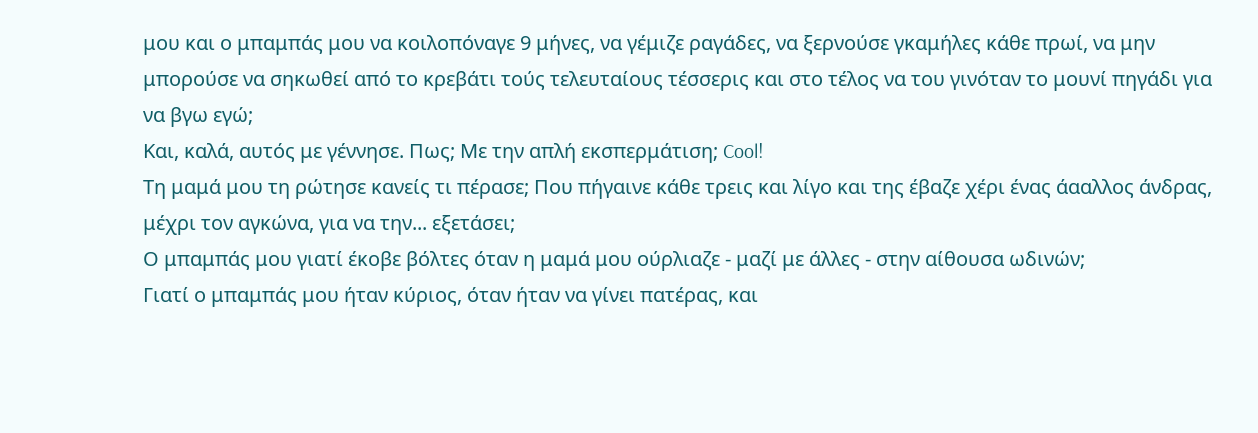μου και ο μπαμπάς μου να κοιλοπόναγε 9 μήνες, να γέμιζε ραγάδες, να ξερνούσε γκαμήλες κάθε πρωί, να μην μπορούσε να σηκωθεί από το κρεβάτι τούς τελευταίους τέσσερις και στο τέλος να του γινόταν το μουνί πηγάδι για να βγω εγώ;
Και, καλά, αυτός με γέννησε. Πως; Με την απλή εκσπερμάτιση; Cool!
Τη μαμά μου τη ρώτησε κανείς τι πέρασε; Που πήγαινε κάθε τρεις και λίγο και της έβαζε χέρι ένας άααλλος άνδρας, μέχρι τον αγκώνα, για να την... εξετάσει;
Ο μπαμπάς μου γιατί έκοβε βόλτες όταν η μαμά μου ούρλιαζε - μαζί με άλλες - στην αίθουσα ωδινών;
Γιατί ο μπαμπάς μου ήταν κύριος, όταν ήταν να γίνει πατέρας, και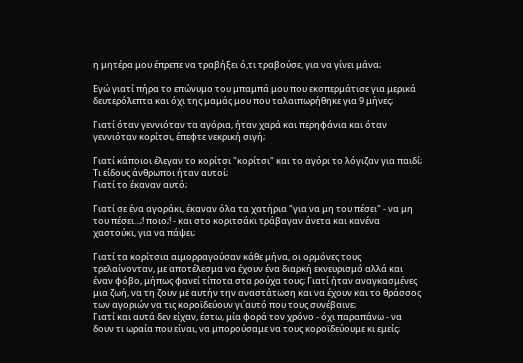η μητέρα μου έπρεπε να τραβήξει ό,τι τραβούσε, για να γίνει μάνα;

Εγώ γιατί πήρα το επώνυμο του μπαμπά μου που εκσπερμάτισε για μερικά δευτερόλεπτα και όχι της μαμάς μου που ταλαιπωρήθηκε για 9 μήνες;

Γιατί όταν γεννιόταν τα αγόρια, ήταν χαρά και περηφάνια και όταν γεννιόταν κορίτσι, έπεφτε νεκρική σιγή;

Γιατί κάποιοι έλεγαν το κορίτσι "κορίτσι" και το αγόρι το λόγιζαν για παιδί;
Τι είδους άνθρωποι ήταν αυτοί;
Γιατί το έκαναν αυτό;

Γιατί σε ένα αγοράκι, έκαναν όλα τα χατήρια "για να μη του πέσει" - να μη του πέσει...;! ποιο;! - και στο κοριτσάκι τράβαγαν άνετα και κανένα χαστούκι, για να πάψει;

Γιατί τα κορίτσια αιμορραγούσαν κάθε μήνα, οι ορμόνες τους τρελαίνονταν, με αποτέλεσμα να έχουν ένα διαρκή εκνευρισμό αλλά και έναν φόβο, μήπως φανεί τίποτα στα ρούχα τους; Γιατί ήταν αναγκασμένες μια ζωή, να τη ζουν με αυτήν την αναστάτωση και να έχουν και το θράσσος των αγοριών να τις κοροϊδεύουν γι΄αυτό που τους συνέβαινε;
Γιατί και αυτά δεν είχαν, έστω, μία φορά τον χρόνο - όχι παραπάνω - να δουν τι ωραία που είναι, να μπορούσαμε να τους κοροϊδεύουμε κι εμείς;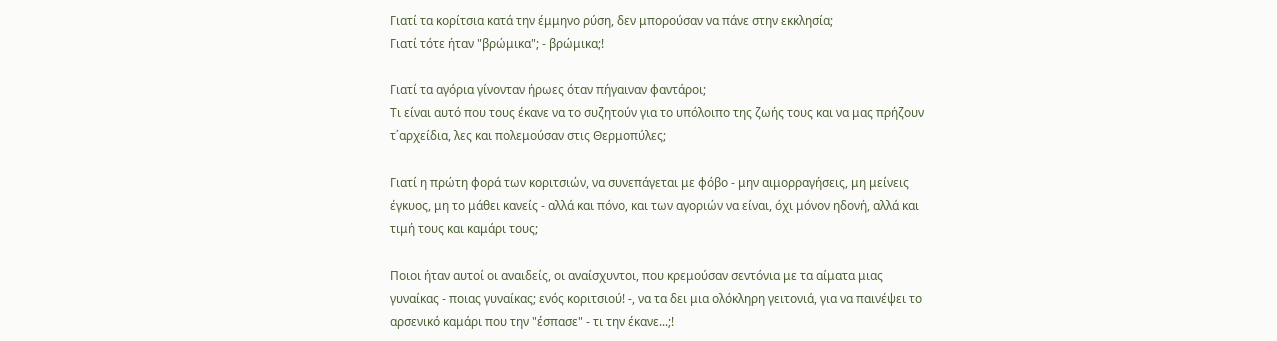Γιατί τα κορίτσια κατά την έμμηνο ρύση, δεν μπορούσαν να πάνε στην εκκλησία;
Γιατί τότε ήταν "βρώμικα"; - βρώμικα;!

Γιατί τα αγόρια γίνονταν ήρωες όταν πήγαιναν φαντάροι;
Τι είναι αυτό που τους έκανε να το συζητούν για το υπόλοιπο της ζωής τους και να μας πρήζουν τ΄αρχείδια, λες και πολεμούσαν στις Θερμοπύλες;

Γιατί η πρώτη φορά των κοριτσιών, να συνεπάγεται με φόβο - μην αιμορραγήσεις, μη μείνεις έγκυος, μη το μάθει κανείς - αλλά και πόνο, και των αγοριών να είναι, όχι μόνον ηδονή, αλλά και τιμή τους και καμάρι τους;

Ποιοι ήταν αυτοί οι αναιδείς, οι αναίσχυντοι, που κρεμούσαν σεντόνια με τα αίματα μιας γυναίκας - ποιας γυναίκας; ενός κοριτσιού! -, να τα δει μια ολόκληρη γειτονιά, για να παινέψει το αρσενικό καμάρι που την "έσπασε" - τι την έκανε...;!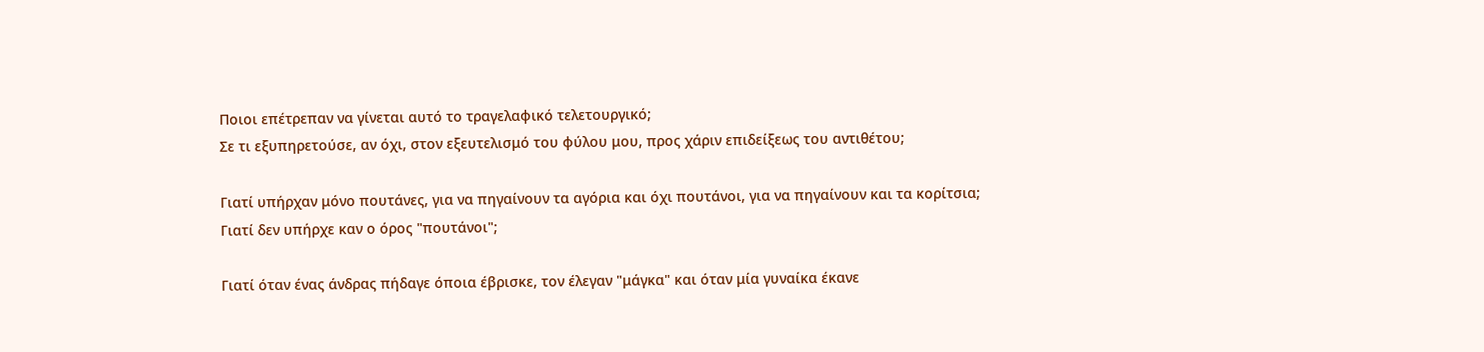Ποιοι επέτρεπαν να γίνεται αυτό το τραγελαφικό τελετουργικό;
Σε τι εξυπηρετούσε, αν όχι, στον εξευτελισμό του φύλου μου, προς χάριν επιδείξεως του αντιθέτου;

Γιατί υπήρχαν μόνο πουτάνες, για να πηγαίνουν τα αγόρια και όχι πουτάνοι, για να πηγαίνουν και τα κορίτσια;
Γιατί δεν υπήρχε καν ο όρος "πουτάνοι";

Γιατί όταν ένας άνδρας πήδαγε όποια έβρισκε, τον έλεγαν "μάγκα" και όταν μία γυναίκα έκανε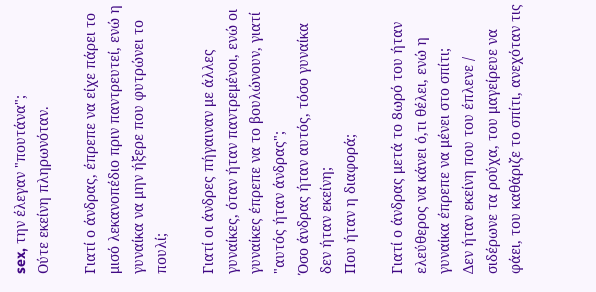sex, την έλεγαν "πουτάνα";
Ούτε εκείνη πληρωνόταν.

Γιατί ο άνδρας, έπρεπε να είχε πάρει το μισό λεκανοπέδιο πριν παντρευτεί, ενώ η γυναίκα να μην ήξερε που φυτρώνει το πουλί;

Γιατί οι άνδρες πήγαιναν με άλλες γυναίκες, όταν ήταν παντρεμένοι, ενώ οι γυναίκες έπρεπε να το βουλώνουν, γιατί "αυτός ήταν άνδρας";
Όσο άνδρας ήταν αυτός, τόσο γυναίκα δεν ήταν εκείνη;
Που ήταν η διαφορά;

Γιατί ο άνδρας μετά το 8ωρό του ήταν ελεύθερος να κάνει ό,τι θέλει, ενώ η γυναίκα έπρεπε να μένει στο σπίτι;
Δεν ήταν εκείνη που του έπλενε / σιδέρωνε τα ρούχα, του μαγείρευε να φάει, του καθάριζε το σπίτι, ανεχόταν τις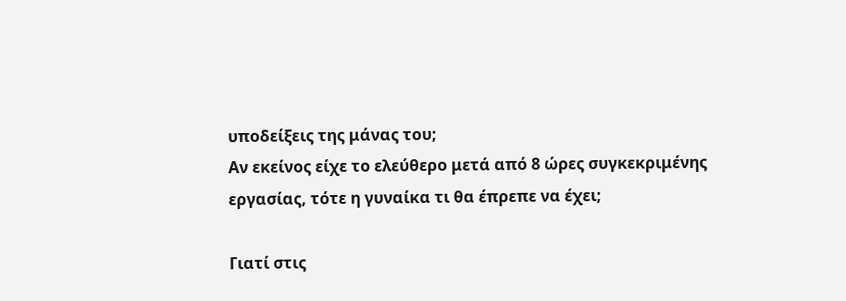υποδείξεις της μάνας του;
Αν εκείνος είχε το ελεύθερο μετά από 8 ώρες συγκεκριμένης εργασίας, τότε η γυναίκα τι θα έπρεπε να έχει;

Γιατί στις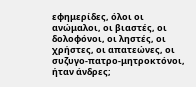εφημερίδες, όλοι οι ανώμαλοι, οι βιαστές, οι δολοφόνοι, οι ληστές, οι χρήστες, οι απατεώνες, οι συζυγο-πατρο-μητροκτόνοι, ήταν άνδρες;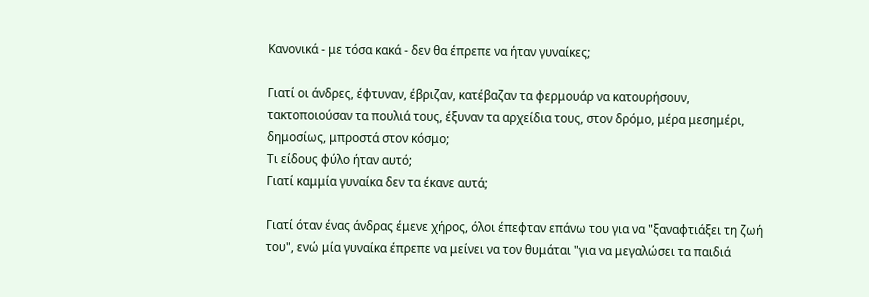Κανονικά - με τόσα κακά - δεν θα έπρεπε να ήταν γυναίκες;

Γιατί οι άνδρες, έφτυναν, έβριζαν, κατέβαζαν τα φερμουάρ να κατουρήσουν, τακτοποιούσαν τα πουλιά τους, έξυναν τα αρχείδια τους, στον δρόμο, μέρα μεσημέρι, δημοσίως, μπροστά στον κόσμο;
Τι είδους φύλο ήταν αυτό;
Γιατί καμμία γυναίκα δεν τα έκανε αυτά;

Γιατί όταν ένας άνδρας έμενε χήρος, όλοι έπεφταν επάνω του για να "ξαναφτιάξει τη ζωή του", ενώ μία γυναίκα έπρεπε να μείνει να τον θυμάται "για να μεγαλώσει τα παιδιά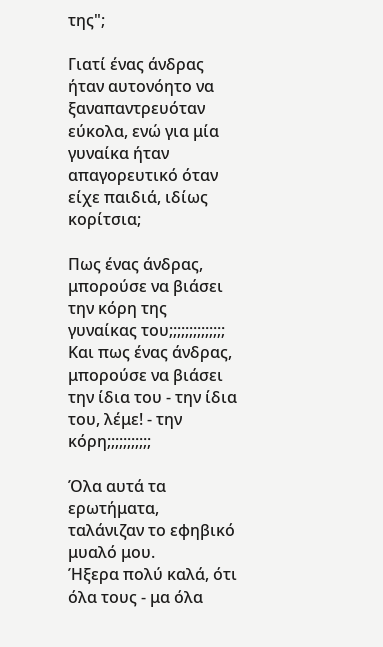της";

Γιατί ένας άνδρας ήταν αυτονόητο να ξαναπαντρευόταν εύκολα, ενώ για μία γυναίκα ήταν απαγορευτικό όταν είχε παιδιά, ιδίως κορίτσια;

Πως ένας άνδρας, μπορούσε να βιάσει την κόρη της γυναίκας του;;;;;;;;;;;;;;
Και πως ένας άνδρας, μπορούσε να βιάσει την ίδια του - την ίδια του, λέμε! - την κόρη;;;;;;;;;;;

Όλα αυτά τα ερωτήματα, ταλάνιζαν το εφηβικό μυαλό μου.
Ήξερα πολύ καλά, ότι όλα τους - μα όλα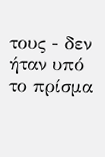τους - δεν ήταν υπό το πρίσμα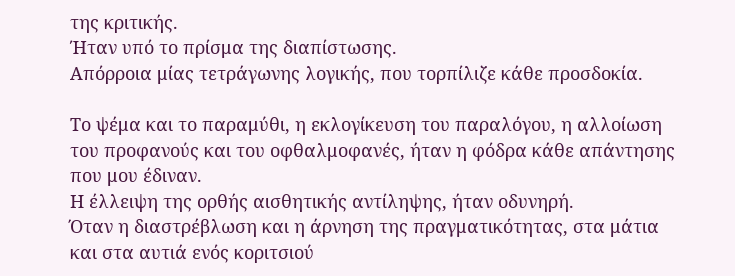της κριτικής.
Ήταν υπό το πρίσμα της διαπίστωσης.
Απόρροια μίας τετράγωνης λογικής, που τορπίλιζε κάθε προσδοκία.

Το ψέμα και το παραμύθι, η εκλογίκευση του παραλόγου, η αλλοίωση του προφανούς και του οφθαλμοφανές, ήταν η φόδρα κάθε απάντησης που μου έδιναν.
Η έλλειψη της ορθής αισθητικής αντίληψης, ήταν οδυνηρή.
Όταν η διαστρέβλωση και η άρνηση της πραγματικότητας, στα μάτια και στα αυτιά ενός κοριτσιού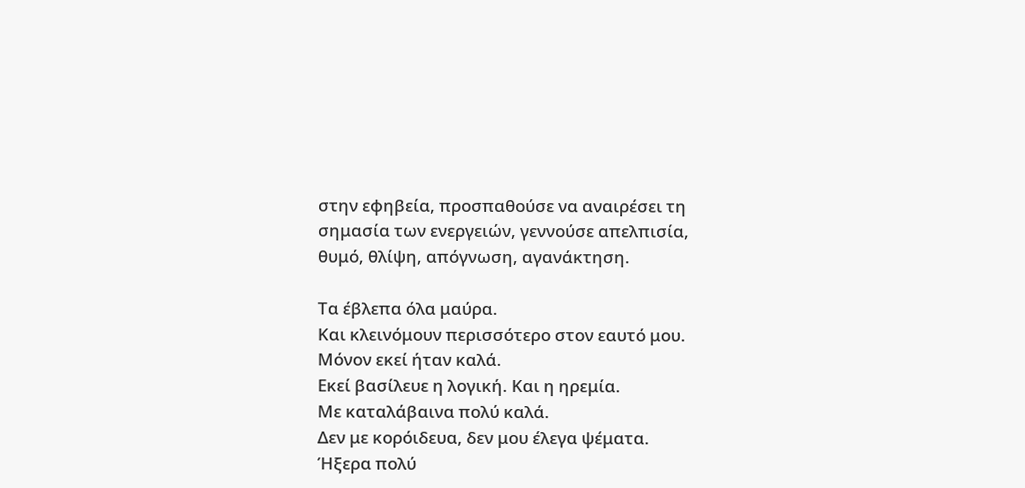στην εφηβεία, προσπαθούσε να αναιρέσει τη σημασία των ενεργειών, γεννούσε απελπισία, θυμό, θλίψη, απόγνωση, αγανάκτηση.

Τα έβλεπα όλα μαύρα.
Και κλεινόμουν περισσότερο στον εαυτό μου.
Μόνον εκεί ήταν καλά.
Εκεί βασίλευε η λογική. Και η ηρεμία.
Με καταλάβαινα πολύ καλά.
Δεν με κορόιδευα, δεν μου έλεγα ψέματα.
Ήξερα πολύ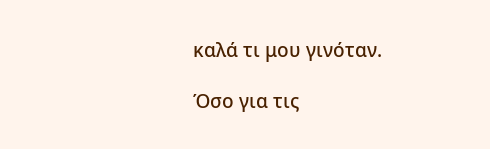καλά τι μου γινόταν.

Όσο για τις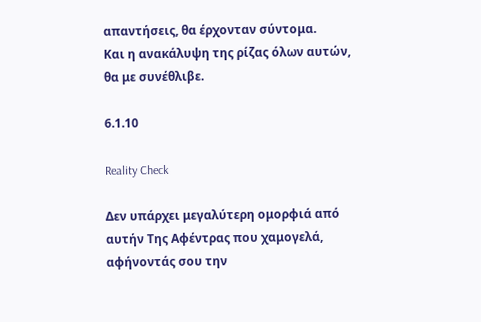απαντήσεις, θα έρχονταν σύντομα.
Και η ανακάλυψη της ρίζας όλων αυτών, θα με συνέθλιβε.

6.1.10

Reality Check

Δεν υπάρχει μεγαλύτερη ομορφιά από αυτήν Της Αφέντρας που χαμογελά, αφήνοντάς σου την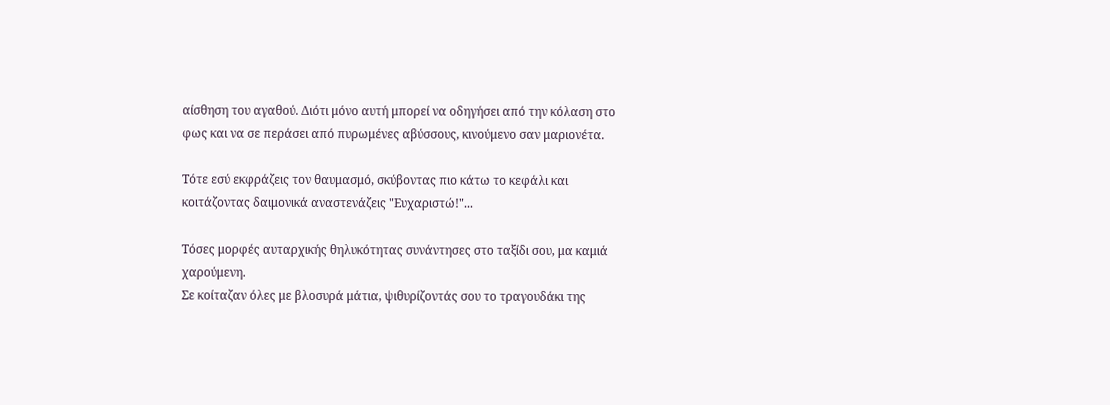αίσθηση του αγαθού. Διότι μόνο αυτή μπορεί να οδηγήσει από την κόλαση στο φως και να σε περάσει από πυρωμένες αβύσσους, κινούμενο σαν μαριονέτα.

Τότε εσύ εκφράζεις τον θαυμασμό, σκύβοντας πιο κάτω το κεφάλι και κοιτάζοντας δαιμονικά αναστενάζεις "Ευχαριστώ!"...

Τόσες μορφές αυταρχικής θηλυκότητας συνάντησες στο ταξίδι σου, μα καμιά χαρούμενη.
Σε κοίταζαν όλες με βλοσυρά μάτια, ψιθυρίζοντάς σου το τραγουδάκι της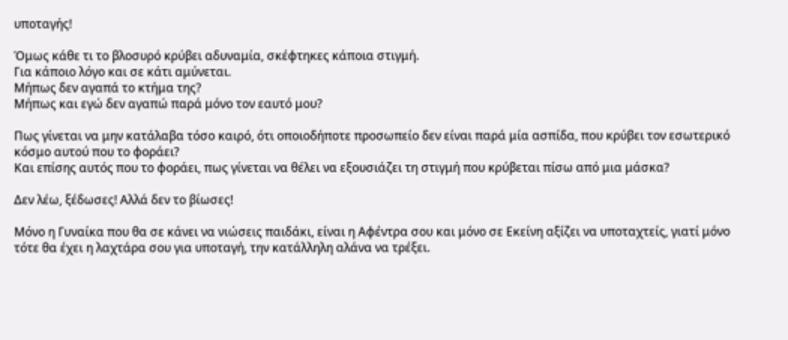υποταγής!

Όμως κάθε τι το βλοσυρό κρύβει αδυναμία, σκέφτηκες κάποια στιγμή.
Για κάποιο λόγο και σε κάτι αμύνεται.
Μήπως δεν αγαπά το κτήμα της?
Μήπως και εγώ δεν αγαπώ παρά μόνο τον εαυτό μου?

Πως γίνεται να μην κατάλαβα τόσο καιρό, ότι οποιοδήποτε προσωπείο δεν είναι παρά μία ασπίδα, που κρύβει τον εσωτερικό κόσμο αυτού που το φοράει?
Και επίσης αυτός που το φοράει, πως γίνεται να θέλει να εξουσιάζει τη στιγμή που κρύβεται πίσω από μια μάσκα?

Δεν λέω, ξέδωσες! Αλλά δεν το βίωσες!

Μόνο η Γυναίκα που θα σε κάνει να νιώσεις παιδάκι, είναι η Αφέντρα σου και μόνο σε Εκείνη αξίζει να υποταχτείς, γιατί μόνο τότε θα έχει η λαχτάρα σου για υποταγή, την κατάλληλη αλάνα να τρέξει.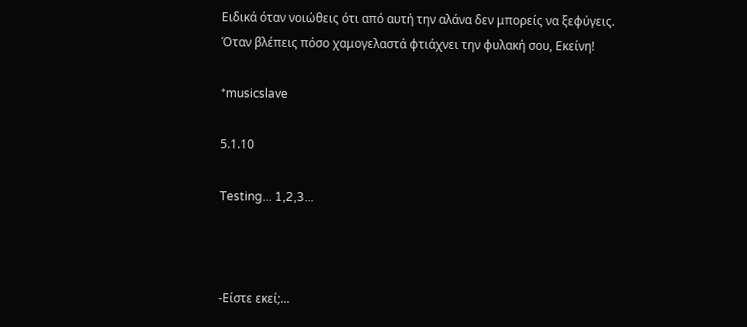Ειδικά όταν νοιώθεις ότι από αυτή την αλάνα δεν μπορείς να ξεφύγεις.
Όταν βλέπεις πόσο χαμογελαστά φτιάχνει την φυλακή σου, Εκείνη!

*musicslave

5.1.10

Testing... 1,2,3...



-Είστε εκεί;...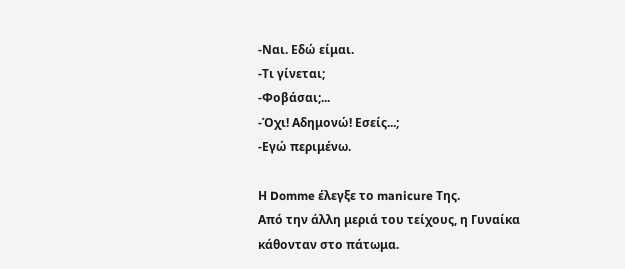-Ναι. Εδώ είμαι.
-Τι γίνεται;
-Φοβάσαι;...
-Όχι! Αδημονώ! Εσείς...;
-Εγώ περιμένω.

Η Domme έλεγξε το manicure Της.
Από την άλλη μεριά του τείχους, η Γυναίκα κάθονταν στο πάτωμα.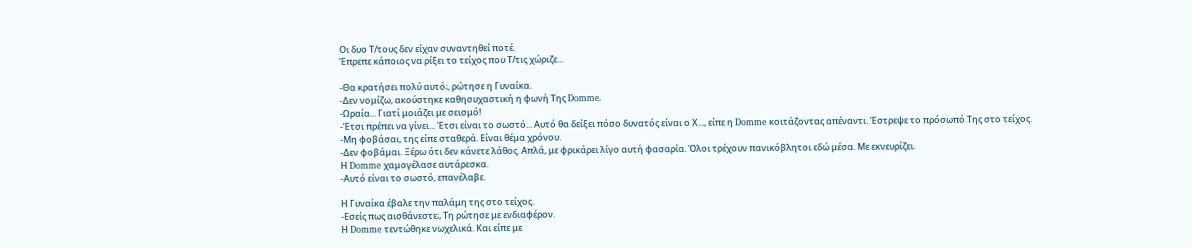Οι δυο Τ/τους δεν είχαν συναντηθεί ποτέ.
Έπρεπε κάποιος να ρίξει το τείχος που Τ/τις χώριζε...

-Θα κρατήσει πολύ αυτό;, ρώτησε η Γυναίκα.
-Δεν νομίζω, ακούστηκε καθησυχαστική η φωνή Της Domme.
-Ωραία... Γιατί μοιάζει με σεισμό!
-Έτσι πρέπει να γίνει... Έτσι είναι το σωστό... Αυτό θα δείξει πόσο δυνατός είναι ο Χ..., είπε η Domme κοιτάζοντας απέναντι. Έστρεψε το πρόσωπό Της στο τείχος.
-Μη φοβάσαι, της είπε σταθερά. Είναι θέμα χρόνου.
-Δεν φοβάμαι. Ξέρω ότι δεν κάνετε λάθος. Απλά, με φρικάρει λίγο αυτή φασαρία. Όλοι τρέχουν πανικόβλητοι εδώ μέσα. Με εκνευρίζει.
Η Domme χαμογέλασε αυτάρεσκα.
-Αυτό είναι το σωστό, επανέλαβε.

Η Γυναίκα έβαλε την παλάμη της στο τείχος.
-Εσείς πως αισθάνεστε;, Τη ρώτησε με ενδιαφέρον.
Η Domme τεντώθηκε νωχελικά. Και είπε με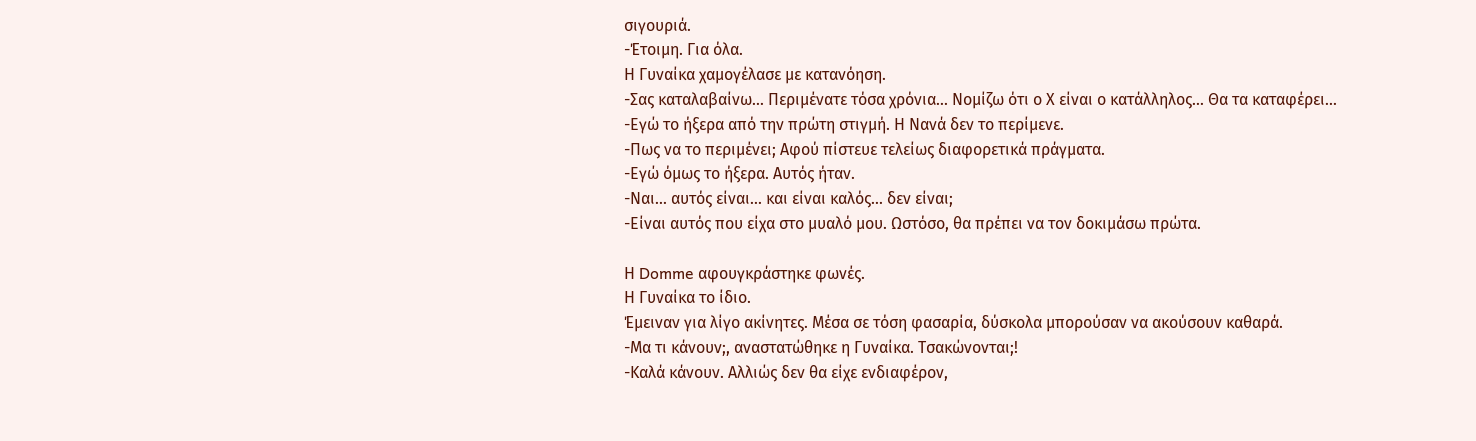σιγουριά.
-Έτοιμη. Για όλα.
Η Γυναίκα χαμογέλασε με κατανόηση.
-Σας καταλαβαίνω... Περιμένατε τόσα χρόνια... Νομίζω ότι ο Χ είναι ο κατάλληλος... Θα τα καταφέρει...
-Εγώ το ήξερα από την πρώτη στιγμή. Η Νανά δεν το περίμενε.
-Πως να το περιμένει; Αφού πίστευε τελείως διαφορετικά πράγματα.
-Εγώ όμως το ήξερα. Αυτός ήταν.
-Ναι... αυτός είναι... και είναι καλός... δεν είναι;
-Είναι αυτός που είχα στο μυαλό μου. Ωστόσο, θα πρέπει να τον δοκιμάσω πρώτα.

Η Domme αφουγκράστηκε φωνές.
Η Γυναίκα το ίδιο.
Έμειναν για λίγο ακίνητες. Μέσα σε τόση φασαρία, δύσκολα μπορούσαν να ακούσουν καθαρά.
-Μα τι κάνουν;, αναστατώθηκε η Γυναίκα. Τσακώνονται;!
-Καλά κάνουν. Αλλιώς δεν θα είχε ενδιαφέρον,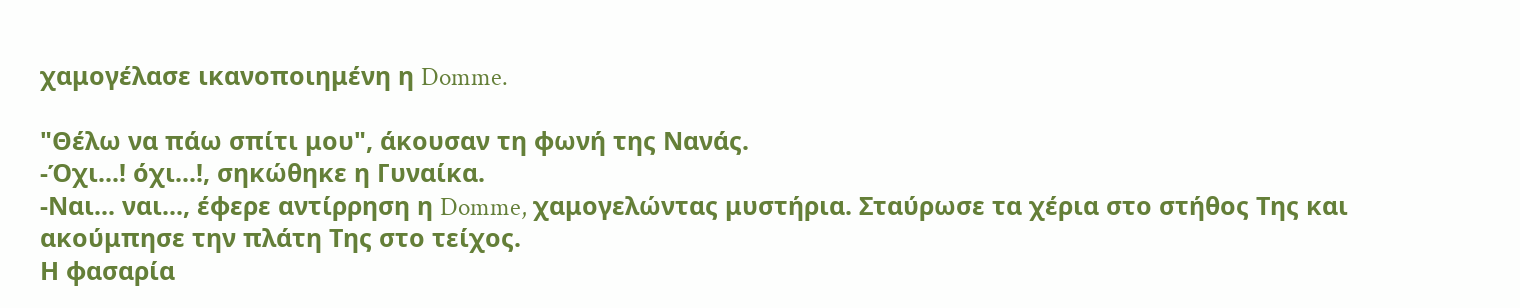χαμογέλασε ικανοποιημένη η Domme.

"Θέλω να πάω σπίτι μου", άκουσαν τη φωνή της Νανάς.
-Όχι...! όχι...!, σηκώθηκε η Γυναίκα.
-Ναι... ναι..., έφερε αντίρρηση η Domme, χαμογελώντας μυστήρια. Σταύρωσε τα χέρια στο στήθος Της και ακούμπησε την πλάτη Της στο τείχος.
Η φασαρία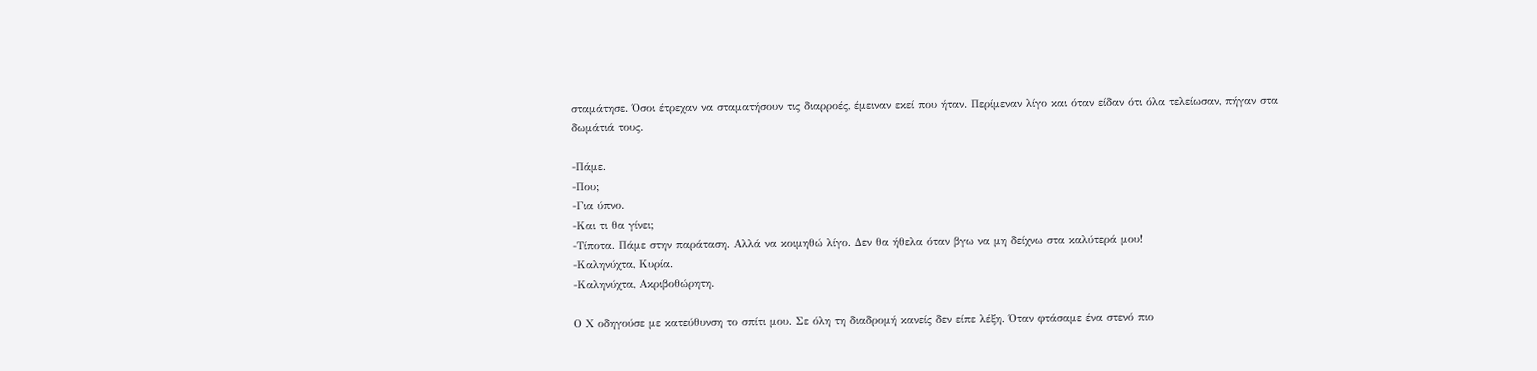σταμάτησε. Όσοι έτρεχαν να σταματήσουν τις διαρροές, έμειναν εκεί που ήταν. Περίμεναν λίγο και όταν είδαν ότι όλα τελείωσαν, πήγαν στα δωμάτιά τους.

-Πάμε.
-Που;
-Για ύπνο.
-Και τι θα γίνει;
-Τίποτα. Πάμε στην παράταση. Αλλά να κοιμηθώ λίγο. Δεν θα ήθελα όταν βγω να μη δείχνω στα καλύτερά μου!
-Καληνύχτα, Κυρία.
-Καληνύχτα, Ακριβοθώρητη.

Ο Χ οδηγούσε με κατεύθυνση το σπίτι μου. Σε όλη τη διαδρομή κανείς δεν είπε λέξη. Όταν φτάσαμε ένα στενό πιο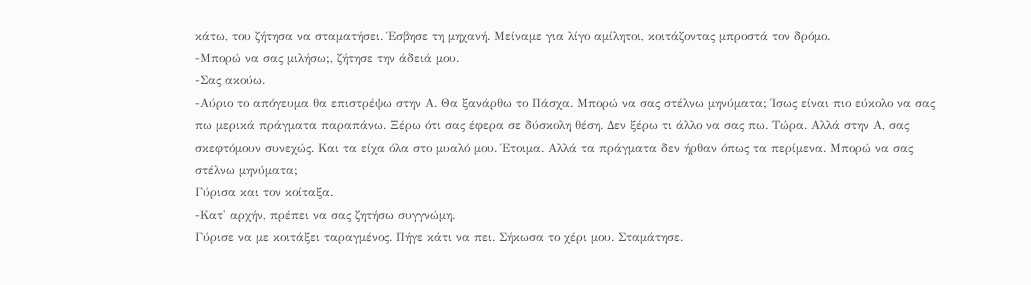κάτω, του ζήτησα να σταματήσει. Έσβησε τη μηχανή. Μείναμε για λίγο αμίλητοι, κοιτάζοντας μπροστά τον δρόμο.
-Μπορώ να σας μιλήσω;, ζήτησε την άδειά μου.
-Σας ακούω.
-Αύριο το απόγευμα θα επιστρέψω στην Α. Θα ξανάρθω το Πάσχα. Μπορώ να σας στέλνω μηνύματα; Ίσως είναι πιο εύκολο να σας πω μερικά πράγματα παραπάνω. Ξέρω ότι σας έφερα σε δύσκολη θέση. Δεν ξέρω τι άλλο να σας πω. Τώρα. Αλλά στην Α, σας σκεφτόμουν συνεχώς. Και τα είχα όλα στο μυαλό μου. Έτοιμα. Αλλά τα πράγματα δεν ήρθαν όπως τα περίμενα. Μπορώ να σας στέλνω μηνύματα;
Γύρισα και τον κοίταξα.
-Κατ' αρχήν, πρέπει να σας ζητήσω συγγνώμη.
Γύρισε να με κοιτάξει ταραγμένος. Πήγε κάτι να πει. Σήκωσα το χέρι μου. Σταμάτησε.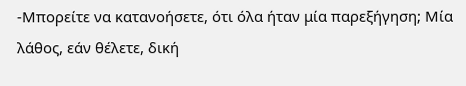-Μπορείτε να κατανοήσετε, ότι όλα ήταν μία παρεξήγηση; Μία λάθος, εάν θέλετε, δική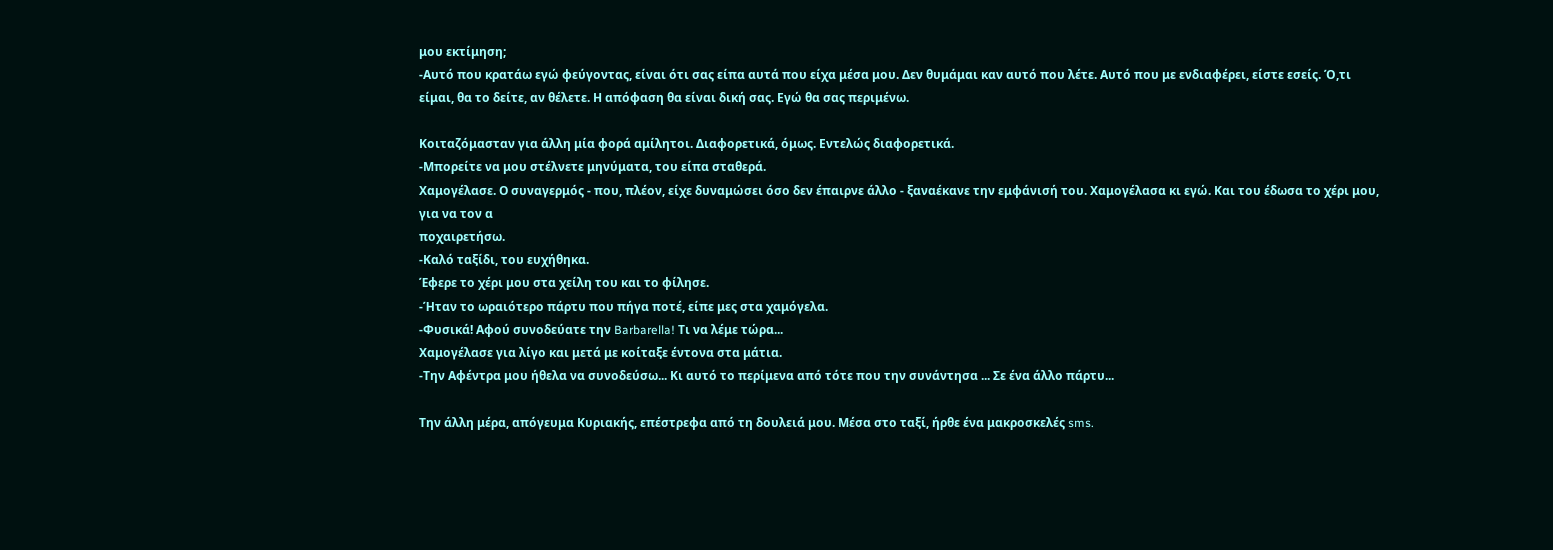μου εκτίμηση;
-Αυτό που κρατάω εγώ φεύγοντας, είναι ότι σας είπα αυτά που είχα μέσα μου. Δεν θυμάμαι καν αυτό που λέτε. Αυτό που με ενδιαφέρει, είστε εσείς. Ό,τι είμαι, θα το δείτε, αν θέλετε. Η απόφαση θα είναι δική σας. Εγώ θα σας περιμένω.

Κοιταζόμασταν για άλλη μία φορά αμίλητοι. Διαφορετικά, όμως. Εντελώς διαφορετικά.
-Μπορείτε να μου στέλνετε μηνύματα, του είπα σταθερά.
Χαμογέλασε. Ο συναγερμός - που, πλέον, είχε δυναμώσει όσο δεν έπαιρνε άλλο - ξαναέκανε την εμφάνισή του. Χαμογέλασα κι εγώ. Και του έδωσα το χέρι μου, για να τον α
ποχαιρετήσω.
-Καλό ταξίδι, του ευχήθηκα.
Έφερε το χέρι μου στα χείλη του και το φίλησε.
-Ήταν το ωραιότερο πάρτυ που πήγα ποτέ, είπε μες στα χαμόγελα.
-Φυσικά! Αφού συνοδεύατε την Barbarella! Τι να λέμε τώρα...
Χαμογέλασε για λίγο και μετά με κοίταξε έντονα στα μάτια.
-Την Αφέντρα μου ήθελα να συνοδεύσω... Κι αυτό το περίμενα από τότε που την συνάντησα ... Σε ένα άλλο πάρτυ...

Την άλλη μέρα, απόγευμα Κυριακής, επέστρεφα από τη δουλειά μου. Μέσα στο ταξί, ήρθε ένα μακροσκελές sms.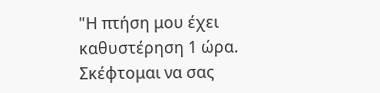"Η πτήση μου έχει καθυστέρηση 1 ώρα. Σκέφτομαι να σας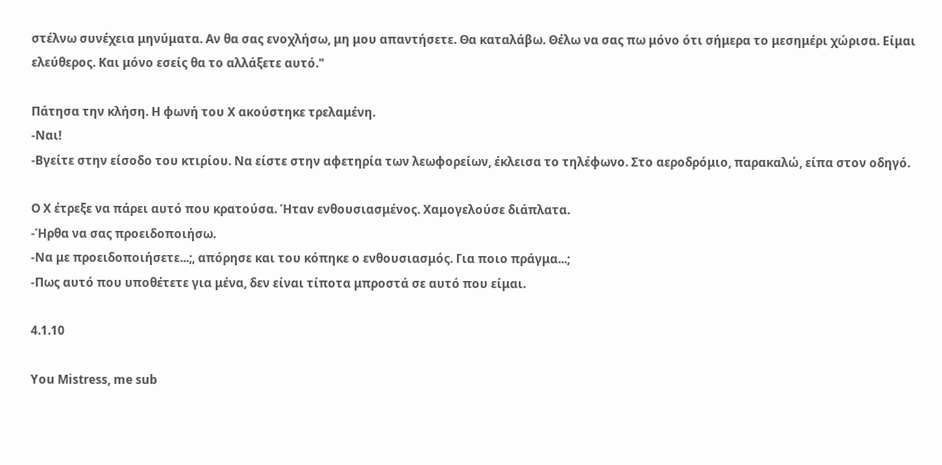στέλνω συνέχεια μηνύματα. Αν θα σας ενοχλήσω, μη μου απαντήσετε. Θα καταλάβω. Θέλω να σας πω μόνο ότι σήμερα το μεσημέρι χώρισα. Είμαι ελεύθερος. Και μόνο εσείς θα το αλλάξετε αυτό."

Πάτησα την κλήση. Η φωνή του Χ ακούστηκε τρελαμένη.
-Ναι!
-Βγείτε στην είσοδο του κτιρίου. Να είστε στην αφετηρία των λεωφορείων, έκλεισα το τηλέφωνο. Στο αεροδρόμιο, παρακαλώ, είπα στον οδηγό.

Ο Χ έτρεξε να πάρει αυτό που κρατούσα. Ήταν ενθουσιασμένος. Χαμογελούσε διάπλατα.
-Ήρθα να σας προειδοποιήσω.
-Να με προειδοποιήσετε...;, απόρησε και του κόπηκε ο ενθουσιασμός. Για ποιο πράγμα...;
-Πως αυτό που υποθέτετε για μένα, δεν είναι τίποτα μπροστά σε αυτό που είμαι.

4.1.10

You Mistress, me sub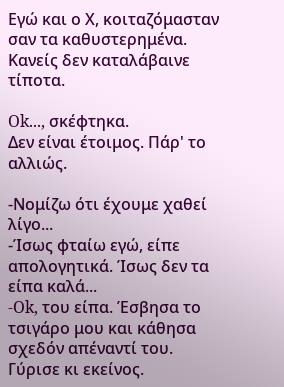Εγώ και ο Χ, κοιταζόμασταν σαν τα καθυστερημένα.
Κανείς δεν καταλάβαινε τίποτα.

Ok..., σκέφτηκα.
Δεν είναι έτοιμος. Πάρ' το αλλιώς.

-Νομίζω ότι έχουμε χαθεί λίγο...
-Ίσως φταίω εγώ, είπε απολογητικά. Ίσως δεν τα είπα καλά...
-Ok, του είπα. Έσβησα το τσιγάρο μου και κάθησα σχεδόν απέναντί του.
Γύρισε κι εκείνος.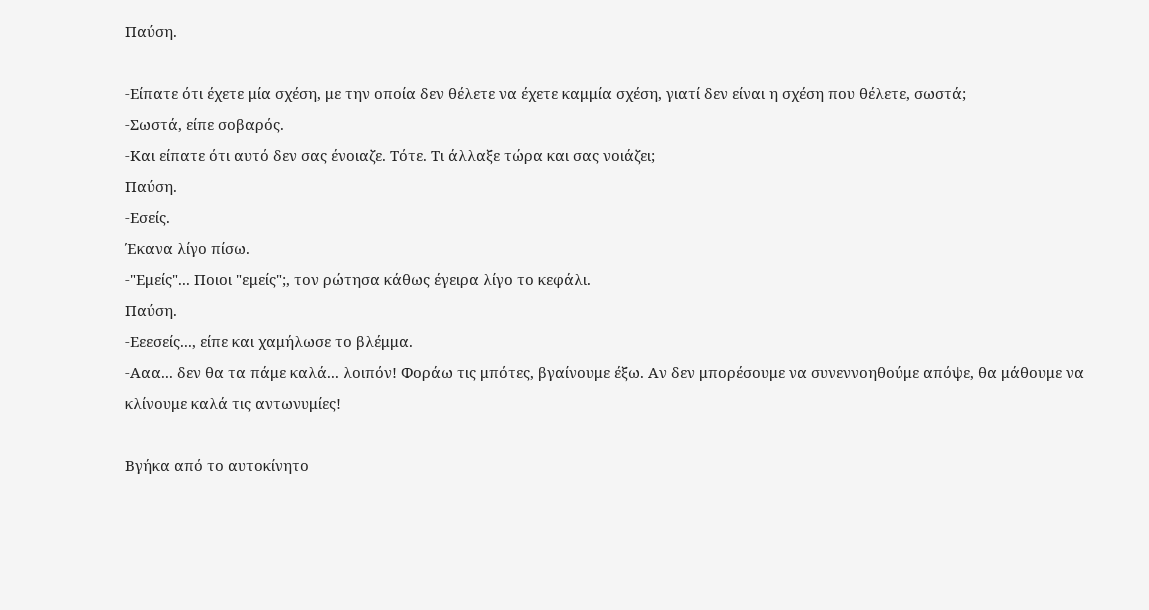Παύση.

-Είπατε ότι έχετε μία σχέση, με την οποία δεν θέλετε να έχετε καμμία σχέση, γιατί δεν είναι η σχέση που θέλετε, σωστά;
-Σωστά, είπε σοβαρός.
-Και είπατε ότι αυτό δεν σας ένοιαζε. Τότε. Τι άλλαξε τώρα και σας νοιάζει;
Παύση.
-Εσείς.
Έκανα λίγο πίσω.
-"Εμείς"... Ποιοι "εμείς";, τον ρώτησα κάθως έγειρα λίγο το κεφάλι.
Παύση.
-Εεεσείς..., είπε και χαμήλωσε το βλέμμα.
-Ααα... δεν θα τα πάμε καλά... λοιπόν! Φοράω τις μπότες, βγαίνουμε έξω. Αν δεν μπορέσουμε να συνεννοηθούμε απόψε, θα μάθουμε να κλίνουμε καλά τις αντωνυμίες!

Βγήκα από το αυτοκίνητο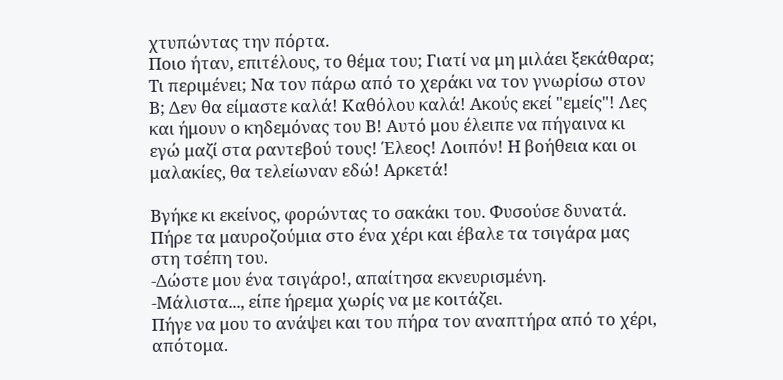χτυπώντας την πόρτα.
Ποιο ήταν, επιτέλους, το θέμα του; Γιατί να μη μιλάει ξεκάθαρα; Τι περιμένει; Να τον πάρω από το χεράκι να τον γνωρίσω στον Β; Δεν θα είμαστε καλά! Καθόλου καλά! Ακούς εκεί "εμείς"! Λες και ήμουν ο κηδεμόνας του Β! Αυτό μου έλειπε να πήγαινα κι εγώ μαζί στα ραντεβού τους! Έλεος! Λοιπόν! Η βοήθεια και οι μαλακίες, θα τελείωναν εδώ! Αρκετά!

Βγήκε κι εκείνος, φορώντας το σακάκι του. Φυσούσε δυνατά. Πήρε τα μαυροζούμια στο ένα χέρι και έβαλε τα τσιγάρα μας στη τσέπη του.
-Δώστε μου ένα τσιγάρο!, απαίτησα εκνευρισμένη.
-Μάλιστα..., είπε ήρεμα χωρίς να με κοιτάζει.
Πήγε να μου το ανάψει και του πήρα τον αναπτήρα από το χέρι, απότομα.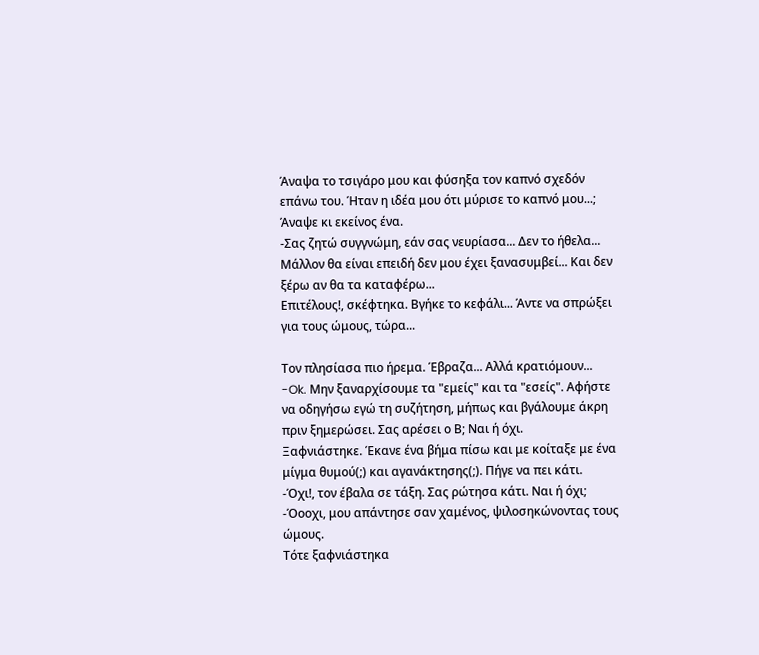Άναψα το τσιγάρο μου και φύσηξα τον καπνό σχεδόν επάνω του. Ήταν η ιδέα μου ότι μύρισε το καπνό μου...;
Άναψε κι εκείνος ένα.
-Σας ζητώ συγγνώμη, εάν σας νευρίασα... Δεν το ήθελα... Μάλλον θα είναι επειδή δεν μου έχει ξανασυμβεί... Και δεν ξέρω αν θα τα καταφέρω...
Επιτέλους!, σκέφτηκα. Βγήκε το κεφάλι... Άντε να σπρώξει για τους ώμους, τώρα...

Τον πλησίασα πιο ήρεμα. Έβραζα... Αλλά κρατιόμουν...
-Ok. Μην ξαναρχίσουμε τα "εμείς" και τα "εσείς". Αφήστε να οδηγήσω εγώ τη συζήτηση, μήπως και βγάλουμε άκρη πριν ξημερώσει. Σας αρέσει ο Β; Ναι ή όχι.
Ξαφνιάστηκε. Έκανε ένα βήμα πίσω και με κοίταξε με ένα μίγμα θυμού(;) και αγανάκτησης(;). Πήγε να πει κάτι.
-Όχι!, τον έβαλα σε τάξη. Σας ρώτησα κάτι. Ναι ή όχι;
-Όοοχι, μου απάντησε σαν χαμένος, ψιλοσηκώνοντας τους ώμους.
Τότε ξαφνιάστηκα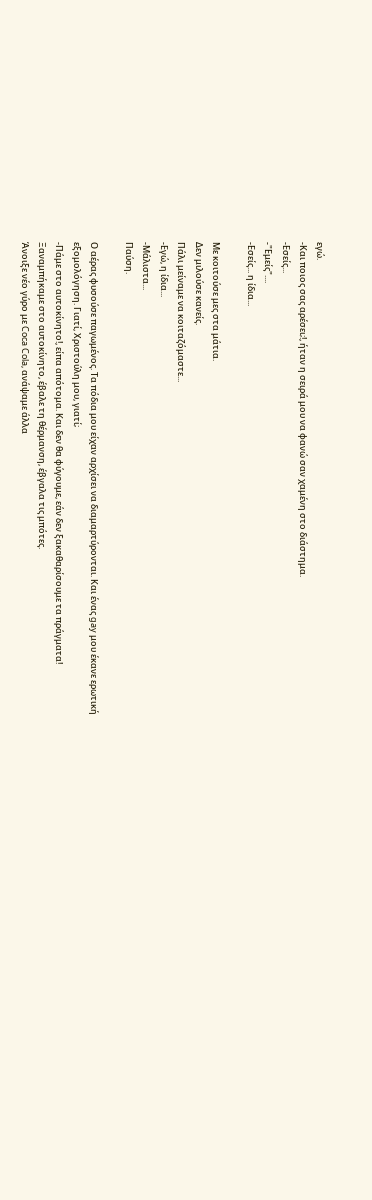εγώ.
-Και ποιος σας αρέσει;!, ήταν η σειρά μου να φανώ σαν χαμένη στο διάστημα.
-Εσείς...
-"Εμείς"....
-Εσείς... η ίδια...

Με κοιτούσε μες στα μάτια.
Δεν μιλούσε κανείς.
Πάλι μείναμε να κοιταζόμαστε...
-Εγώ, η ίδια...
-Μάλιστα...
Παύση.

Ο αέρας φυσούσε παγωμένος. Τα πόδια μου είχαν αρχίσει να διαμαρτύρονται. Και ένας gay μου έκανε ερωτική εξομολόγηση. Γιατί, Χριστούλη μου, γιατί;
-Πάμε στο αυτοκίνητο!, είπα απότομα. Και δεν θα φύγουμε, εάν δεν ξακαθαρίσουμε τα πράγματα!
Ξαναμπήκαμε στο αυτοκίνητο, έβαλε τη θέρμανση, έβγαλα τις μπότες.
Άνοιξε νέο γύρο με Coca Cola, ανάψαμε άλλα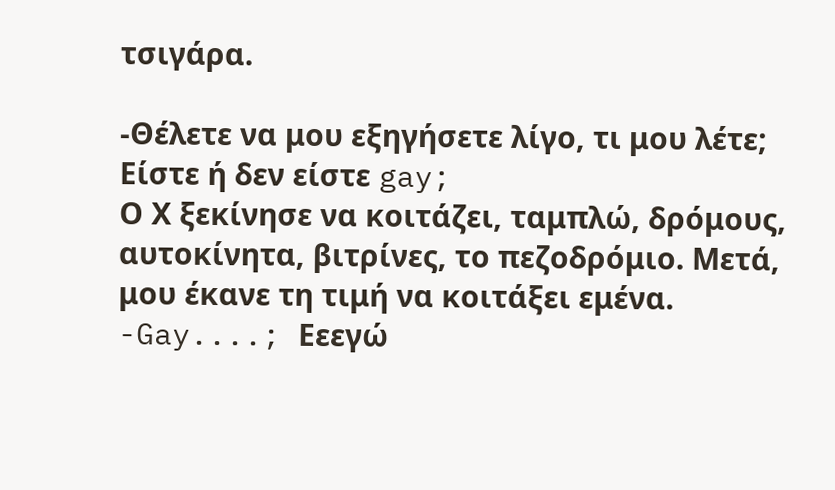τσιγάρα.

-Θέλετε να μου εξηγήσετε λίγο, τι μου λέτε; Είστε ή δεν είστε gay;
Ο Χ ξεκίνησε να κοιτάζει, ταμπλώ, δρόμους, αυτοκίνητα, βιτρίνες, το πεζοδρόμιο. Μετά, μου έκανε τη τιμή να κοιτάξει εμένα.
-Gay....; Εεεγώ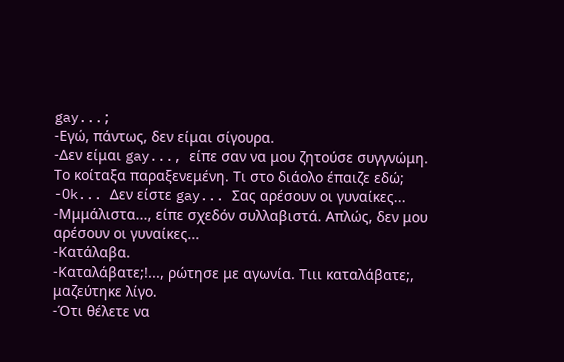gay...;
-Εγώ, πάντως, δεν είμαι σίγουρα.
-Δεν είμαι gay..., είπε σαν να μου ζητούσε συγγνώμη.
Το κοίταξα παραξενεμένη. Τι στο διάολο έπαιζε εδώ;
-Ok... Δεν είστε gay... Σας αρέσουν οι γυναίκες...
-Μμμάλιστα..., είπε σχεδόν συλλαβιστά. Απλώς, δεν μου αρέσουν οι γυναίκες...
-Κατάλαβα.
-Καταλάβατε;!..., ρώτησε με αγωνία. Τιιι καταλάβατε;, μαζεύτηκε λίγο.
-Ότι θέλετε να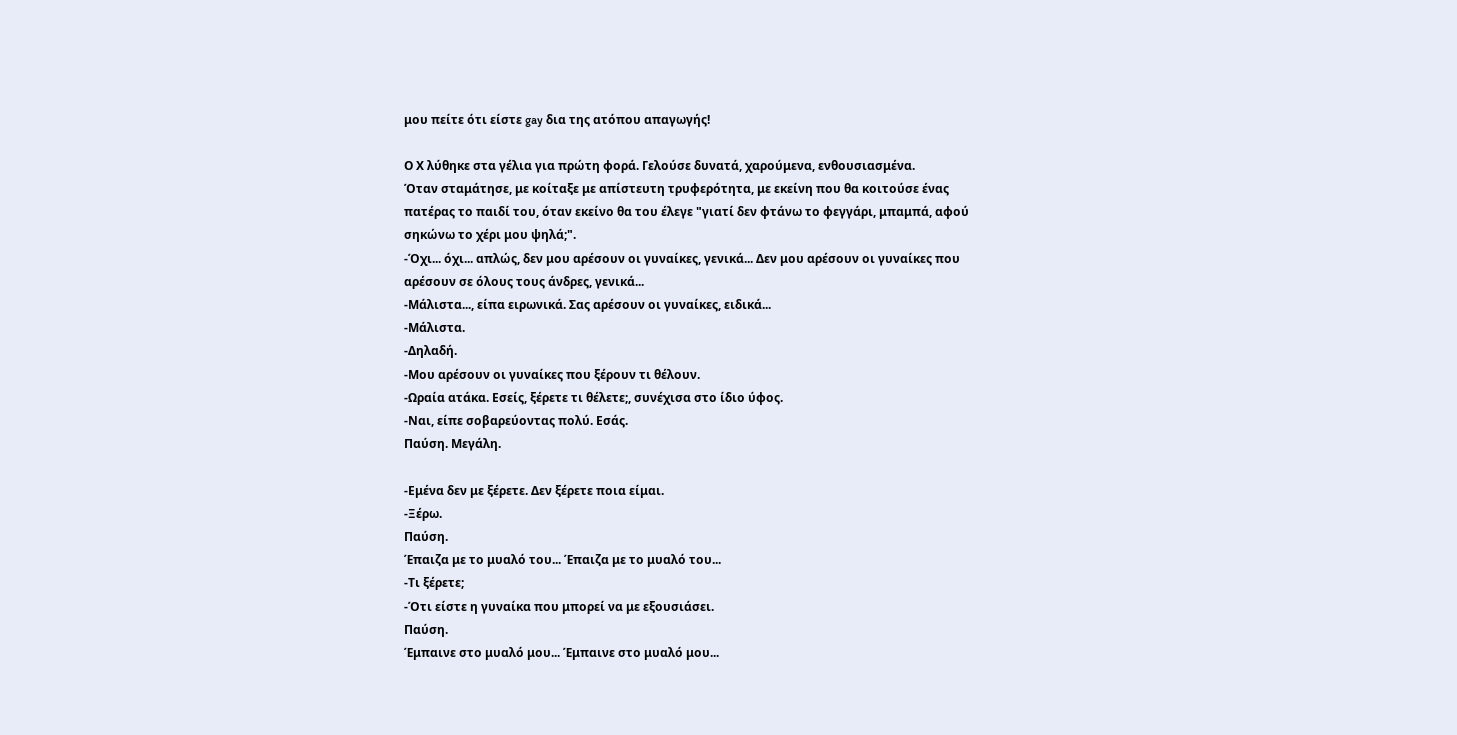μου πείτε ότι είστε gay δια της ατόπου απαγωγής!

Ο Χ λύθηκε στα γέλια για πρώτη φορά. Γελούσε δυνατά, χαρούμενα, ενθουσιασμένα.
Όταν σταμάτησε, με κοίταξε με απίστευτη τρυφερότητα, με εκείνη που θα κοιτούσε ένας πατέρας το παιδί του, όταν εκείνο θα του έλεγε "γιατί δεν φτάνω το φεγγάρι, μπαμπά, αφού σηκώνω το χέρι μου ψηλά;".
-Όχι... όχι... απλώς, δεν μου αρέσουν οι γυναίκες, γενικά... Δεν μου αρέσουν οι γυναίκες που αρέσουν σε όλους τους άνδρες, γενικά...
-Μάλιστα..., είπα ειρωνικά. Σας αρέσουν οι γυναίκες, ειδικά...
-Μάλιστα.
-Δηλαδή.
-Μου αρέσουν οι γυναίκες που ξέρουν τι θέλουν.
-Ωραία ατάκα. Εσείς, ξέρετε τι θέλετε;, συνέχισα στο ίδιο ύφος.
-Ναι, είπε σοβαρεύοντας πολύ. Εσάς.
Παύση. Μεγάλη.

-Εμένα δεν με ξέρετε. Δεν ξέρετε ποια είμαι.
-Ξέρω.
Παύση.
Έπαιζα με το μυαλό του... Έπαιζα με το μυαλό του...
-Τι ξέρετε;
-Ότι είστε η γυναίκα που μπορεί να με εξουσιάσει.
Παύση.
Έμπαινε στο μυαλό μου... Έμπαινε στο μυαλό μου...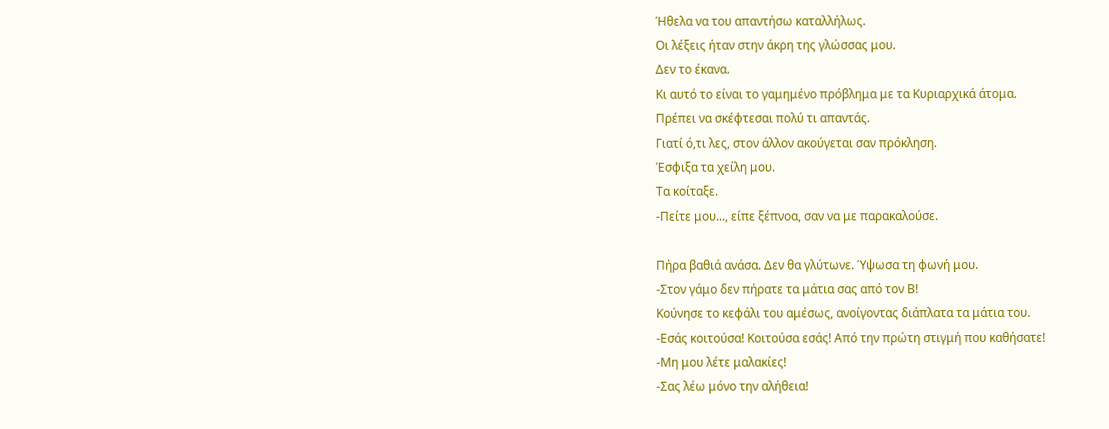Ήθελα να του απαντήσω καταλλήλως.
Οι λέξεις ήταν στην άκρη της γλώσσας μου.
Δεν το έκανα.
Κι αυτό το είναι το γαμημένο πρόβλημα με τα Κυριαρχικά άτομα.
Πρέπει να σκέφτεσαι πολύ τι απαντάς.
Γιατί ό,τι λες, στον άλλον ακούγεται σαν πρόκληση.
Έσφιξα τα χείλη μου.
Τα κοίταξε.
-Πείτε μου..., είπε ξέπνοα, σαν να με παρακαλούσε.

Πήρα βαθιά ανάσα. Δεν θα γλύτωνε. Ύψωσα τη φωνή μου.
-Στον γάμο δεν πήρατε τα μάτια σας από τον Β!
Κούνησε το κεφάλι του αμέσως, ανοίγοντας διάπλατα τα μάτια του.
-Εσάς κοιτούσα! Κοιτούσα εσάς! Από την πρώτη στιγμή που καθήσατε!
-Μη μου λέτε μαλακίες!
-Σας λέω μόνο την αλήθεια!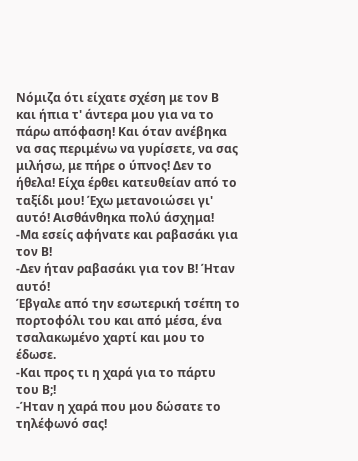Νόμιζα ότι είχατε σχέση με τον Β και ήπια τ' άντερα μου για να το πάρω απόφαση! Και όταν ανέβηκα να σας περιμένω να γυρίσετε, να σας μιλήσω, με πήρε ο ύπνος! Δεν το ήθελα! Είχα έρθει κατευθείαν από το ταξίδι μου! Έχω μετανοιώσει γι' αυτό! Αισθάνθηκα πολύ άσχημα!
-Μα εσείς αφήνατε και ραβασάκι για τον Β!
-Δεν ήταν ραβασάκι για τον Β! Ήταν αυτό!
Έβγαλε από την εσωτερική τσέπη το πορτοφόλι του και από μέσα, ένα τσαλακωμένο χαρτί και μου το έδωσε.
-Και προς τι η χαρά για το πάρτυ του Β;!
-Ήταν η χαρά που μου δώσατε το τηλέφωνό σας!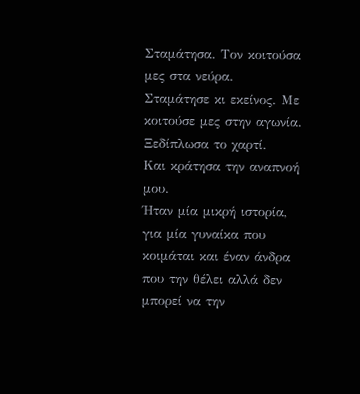Σταμάτησα. Τον κοιτούσα μες στα νεύρα.
Σταμάτησε κι εκείνος. Με κοιτούσε μες στην αγωνία.
Ξεδίπλωσα το χαρτί.
Και κράτησα την αναπνοή μου.
Ήταν μία μικρή ιστορία, για μία γυναίκα που κοιμάται και έναν άνδρα που την θέλει αλλά δεν μπορεί να την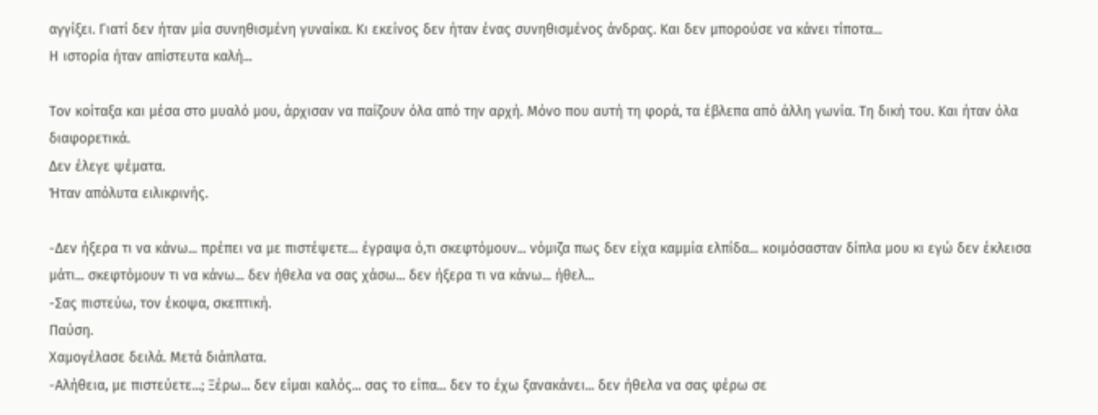αγγίξει. Γιατί δεν ήταν μία συνηθισμένη γυναίκα. Κι εκείνος δεν ήταν ένας συνηθισμένος άνδρας. Και δεν μπορούσε να κάνει τίποτα...
Η ιστορία ήταν απίστευτα καλή...

Τον κοίταξα και μέσα στο μυαλό μου, άρχισαν να παίζουν όλα από την αρχή. Μόνο που αυτή τη φορά, τα έβλεπα από άλλη γωνία. Τη δική του. Και ήταν όλα διαφορετικά.
Δεν έλεγε ψέματα.
Ήταν απόλυτα ειλικρινής.

-Δεν ήξερα τι να κάνω... πρέπει να με πιστέψετε... έγραψα ό,τι σκεφτόμουν... νόμιζα πως δεν είχα καμμία ελπίδα... κοιμόσασταν δίπλα μου κι εγώ δεν έκλεισα μάτι... σκεφτόμουν τι να κάνω... δεν ήθελα να σας χάσω... δεν ήξερα τι να κάνω... ήθελ...
-Σας πιστεύω, τον έκοψα, σκεπτική.
Παύση.
Χαμογέλασε δειλά. Μετά διάπλατα.
-Αλήθεια, με πιστεύετε...; Ξέρω... δεν είμαι καλός... σας το είπα... δεν το έχω ξανακάνει... δεν ήθελα να σας φέρω σε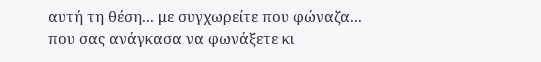αυτή τη θέση... με συγχωρείτε που φώναζα... που σας ανάγκασα να φωνάξετε κι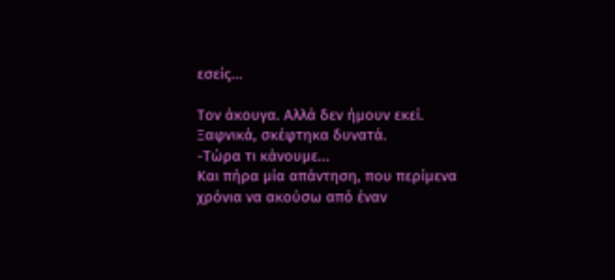εσείς...

Τον άκουγα. Αλλά δεν ήμουν εκεί.
Ξαφνικά, σκέφτηκα δυνατά.
-Τώρα τι κάνουμε...
Και πήρα μία απάντηση, που περίμενα χρόνια να ακούσω από έναν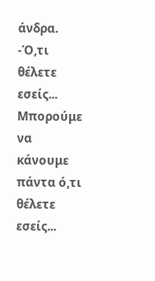άνδρα.
-Ό,τι θέλετε εσείς... Μπορούμε να κάνουμε πάντα ό,τι θέλετε εσείς...